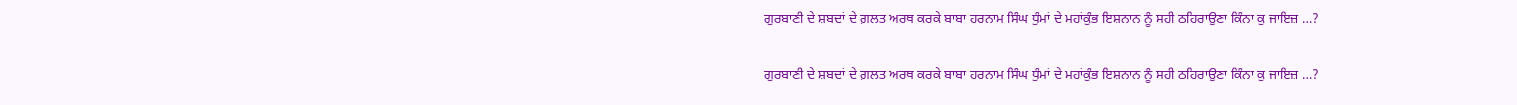ਗੁਰਬਾਣੀ ਦੇ ਸ਼ਬਦਾਂ ਦੇ ਗ਼ਲਤ ਅਰਥ ਕਰਕੇ ਬਾਬਾ ਹਰਨਾਮ ਸਿੰਘ ਧੁੰਮਾਂ ਦੇ ਮਹਾਂਕੁੰਭ ਇਸ਼ਨਾਨ ਨੂੰ ਸਹੀ ਠਹਿਰਾਉਣਾ ਕਿੰਨਾ ਕੁ ਜਾਇਜ਼ …?

ਗੁਰਬਾਣੀ ਦੇ ਸ਼ਬਦਾਂ ਦੇ ਗ਼ਲਤ ਅਰਥ ਕਰਕੇ ਬਾਬਾ ਹਰਨਾਮ ਸਿੰਘ ਧੁੰਮਾਂ ਦੇ ਮਹਾਂਕੁੰਭ ਇਸ਼ਨਾਨ ਨੂੰ ਸਹੀ ਠਹਿਰਾਉਣਾ ਕਿੰਨਾ ਕੁ ਜਾਇਜ਼ …?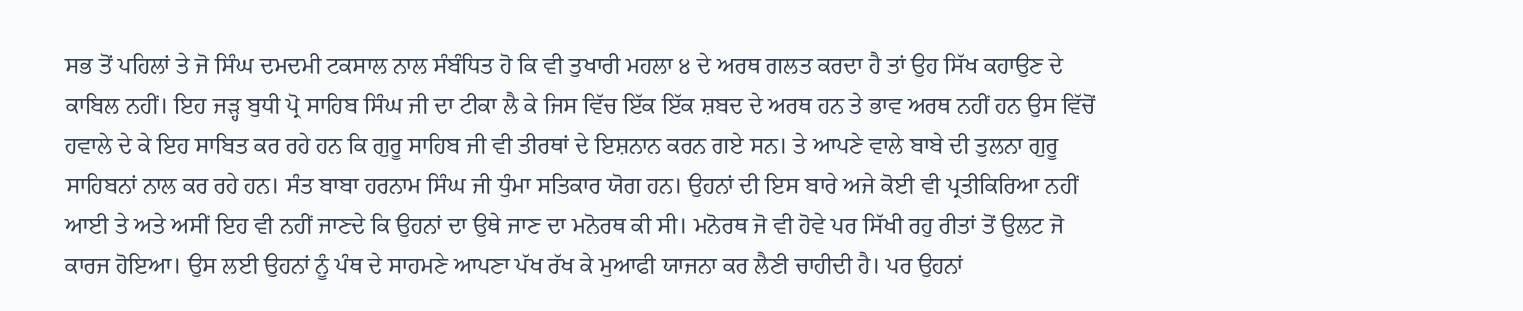ਸਭ ਤੋਂ ਪਹਿਲਾਂ ਤੇ ਜੋ ਸਿੰਘ ਦਮਦਮੀ ਟਕਸਾਲ ਨਾਲ ਸੰਬੰਧਿਤ ਹੋ ਕਿ ਵੀ ਤੁਖਾਰੀ ਮਹਲਾ ੪ ਦੇ ਅਰਥ ਗਲਤ ਕਰਦਾ ਹੈ ਤਾਂ ਉਹ ਸਿੱਖ ਕਹਾਉਣ ਦੇ ਕਾਬਿਲ ਨਹੀਂ। ਇਹ ਜੜ੍ਹ ਬੁਧੀ ਪ੍ਰੋ ਸਾਹਿਬ ਸਿੰਘ ਜੀ ਦਾ ਟੀਕਾ ਲੈ ਕੇ ਜਿਸ ਵਿੱਚ ਇੱਕ ਇੱਕ ਸ਼ਬਦ ਦੇ ਅਰਥ ਹਨ ਤੇ ਭਾਵ ਅਰਥ ਨਹੀਂ ਹਨ ਉਸ ਵਿੱਚੋਂ ਹਵਾਲੇ ਦੇ ਕੇ ਇਹ ਸਾਬਿਤ ਕਰ ਰਹੇ ਹਨ ਕਿ ਗੁਰੂ ਸਾਹਿਬ ਜੀ ਵੀ ਤੀਰਥਾਂ ਦੇ ਇਸ਼ਨਾਨ ਕਰਨ ਗਏ ਸਨ। ਤੇ ਆਪਣੇ ਵਾਲੇ ਬਾਬੇ ਦੀ ਤੁਲਨਾ ਗੁਰੂ ਸਾਹਿਬਨਾਂ ਨਾਲ ਕਰ ਰਹੇ ਹਨ। ਸੰਤ ਬਾਬਾ ਹਰਨਾਮ ਸਿੰਘ ਜੀ ਧੁੰਮਾ ਸਤਿਕਾਰ ਯੋਗ ਹਨ। ਉਹਨਾਂ ਦੀ ਇਸ ਬਾਰੇ ਅਜੇ ਕੋਈ ਵੀ ਪ੍ਰਤੀਕਿਰਿਆ ਨਹੀਂ ਆਈ ਤੇ ਅਤੇ ਅਸੀਂ ਇਹ ਵੀ ਨਹੀਂ ਜਾਣਦੇ ਕਿ ਉਹਨਾਂ ਦਾ ਉਥੇ ਜਾਣ ਦਾ ਮਨੋਰਥ ਕੀ ਸੀ। ਮਨੋਰਥ ਜੋ ਵੀ ਹੋਵੇ ਪਰ ਸਿੱਖੀ ਰਹੁ ਰੀਤਾਂ ਤੋਂ ਉਲਟ ਜੋ ਕਾਰਜ ਹੋਇਆ। ਉਸ ਲਈ ਉਹਨਾਂ ਨੂੰ ਪੰਥ ਦੇ ਸਾਹਮਣੇ ਆਪਣਾ ਪੱਖ ਰੱਖ ਕੇ ਮੁਆਫੀ ਯਾਜਨਾ ਕਰ ਲੈਣੀ ਚਾਹੀਦੀ ਹੈ। ਪਰ ਉਹਨਾਂ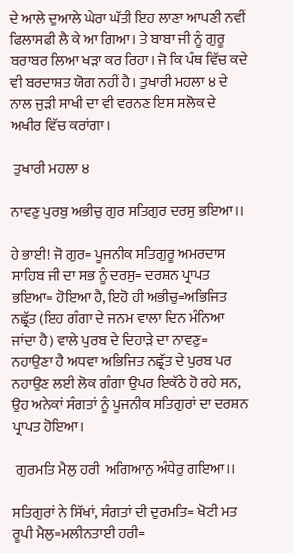ਦੇ ਆਲੇ ਦੁਆਲੇ ਘੇਰਾ ਘੱਤੀ ਇਹ ਲਾਣਾ ਆਪਣੀ ਨਵੀਂ ਫਿਲਾਸਫੀ ਲੈ ਕੇ ਆ ਗਿਆ। ਤੇ ਬਾਬਾ ਜੀ ਨੂੰ ਗੁਰੂ ਬਰਾਬਰ ਲਿਆ ਖੜਾ ਕਰ ਰਿਹਾ। ਜੋ ਕਿ ਪੰਥ ਵਿੱਚ ਕਦੇ ਵੀ ਬਰਦਾਸ਼ਤ ਯੋਗ ਨਹੀਂ ਹੈ। ਤੁਖਾਰੀ ਮਹਲਾ ੪ ਦੇ ਨਾਲ ਜੁੜੀ ਸਾਖੀ ਦਾ ਵੀ ਵਰਨਣ ਇਸ ਸਲੋਕ ਦੇ ਅਖੀਰ ਵਿੱਚ ਕਰਾਂਗਾ।

 ਤੁਖਾਰੀ ਮਹਲਾ ੪

ਨਾਵਣੁ ਪੁਰਬੁ ਅਭੀਚੁ ਗੁਰ ਸਤਿਗੁਰ ਦਰਸੁ ਭਇਆ।।

ਹੇ ਭਾਈ! ਜੋ ਗੁਰ= ਪੂਜਨੀਕ ਸਤਿਗੁਰੂ ਅਮਰਦਾਸ ਸਾਹਿਬ ਜੀ ਦਾ ਸਭ ਨੂੰ ਦਰਸੁ= ਦਰਸ਼ਨ ਪ੍ਰਾਪਤ ਭਇਆ= ਹੋਇਆ ਹੈ, ਇਹੋ ਹੀ ਅਭੀਚੁ=ਅਭਿਜਿਤ ਨਛ੍ਰੱਤ (ਇਹ ਗੰਗਾ ਦੇ ਜਨਮ ਵਾਲਾ ਦਿਨ ਮੰਨਿਆ ਜਾਂਦਾ ਹੈ) ਵਾਲੇ ਪੁਰਬ ਦੇ ਦਿਹਾੜੇ ਦਾ ਨਾਵਣੁ= ਨਹਾਉਣਾ ਹੈ ਅਧਵਾ ਅਭਿਜਿਤ ਨਛ੍ਰੱਤ ਦੇ ਪੁਰਬ ਪਰ ਨਹਾਉਣ ਲਈ ਲੋਕ ਗੰਗਾ ਉਪਰ ਇਕੱਠੇ ਹੋ ਰਹੇ ਸਨ, ਉਹ ਅਨੇਕਾਂ ਸੰਗਤਾਂ ਨੂੰ ਪੂਜਨੀਕ ਸਤਿਗੁਰਾਂ ਦਾ ਦਰਸ਼ਨ ਪ੍ਰਾਪਤ ਹੋਇਆ।

 ਗੁਰਮਤਿ ਮੈਲੁ ਹਰੀ  ਅਗਿਆਨੁ ਅੰਧੇਰੁ ਗਇਆ।।

ਸਤਿਗੁਰਾਂ ਨੇ ਸਿੱਖਾਂ, ਸੰਗਤਾਂ ਦੀ ਦੁਰਮਤਿ= ਖੋਟੀ ਮਤ ਰੂਪੀ ਮੈਲੁ=ਮਲੀਨਤਾਈ ਹਰੀ=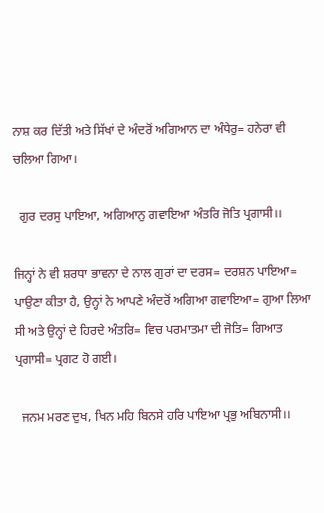ਨਾਸ਼ ਕਰ ਦਿੱਤੀ ਅਤੇ ਸਿੱਖਾਂ ਦੇ ਅੰਦਰੋਂ ਅਗਿਆਨ ਦਾ ਅੰਧੇਰੁ= ਹਨੇਰਾ ਵੀ ਚਲਿਆ ਗਿਆ।

  ਗੁਰ ਦਰਸੁ ਪਾਇਆ, ਅਗਿਆਨੁ ਗਵਾਇਆ ਅੰਤਰਿ ਜੋਤਿ ਪ੍ਰਗਾਸੀ।।

ਜਿਨ੍ਹਾਂ ਨੇ ਵੀ ਸ਼ਰਧਾ ਭਾਵਨਾ ਦੇ ਨਾਲ ਗੁਰਾਂ ਦਾ ਦਰਸ= ਦਰਸ਼ਨ ਪਾਇਆ= ਪਾਉਣਾ ਕੀਤਾ ਹੈ, ਉਨ੍ਹਾਂ ਨੇ ਆਪਣੇ ਅੰਦਰੋਂ ਅਗਿਆ ਗਵਾਇਆ= ਗੁਆ ਲਿਆ ਸੀ ਅਤੇ ਉਨ੍ਹਾਂ ਦੇ ਹਿਰਦੇ ਅੰਤਰਿ= ਵਿਚ ਪਰਮਾਤਮਾ ਦੀ ਜੋਤਿ= ਗਿਆਤ ਪ੍ਰਗਾਸੀ= ਪ੍ਰਗਟ ਹੋ ਗਈ।

  ਜਨਮ ਮਰਣ ਦੁਖ, ਖਿਨ ਮਹਿ ਬਿਨਸੇ ਹਰਿ ਪਾਇਆ ਪ੍ਰਭੁ ਅਬਿਨਾਸੀ।।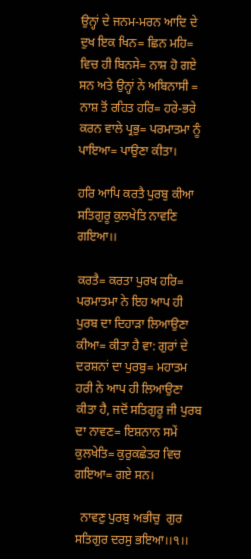ਉਨ੍ਹਾਂ ਦੇ ਜਨਮ-ਮਰਨ ਆਦਿ ਦੇ ਦੁਖ ਇਕ ਖਿਨ= ਛਿਨ ਮਹਿ= ਵਿਚ ਹੀ ਬਿਨਸੇ= ਨਾਸ਼ ਹੋ ਗਏ ਸਨ ਅਤੇ ਉਨ੍ਹਾਂ ਨੇ ਅਬਿਨਾਸੀ = ਨਾਸ਼ ਤੋਂ ਰਹਿਤ ਹਰਿ= ਹਰੇ-ਭਰੇ ਕਰਨ ਵਾਲੇ ਪ੍ਰਭੁ= ਪਰਮਾਤਮਾ ਨੂੰ ਪਾਇਆ= ਪਾਉਣਾ ਕੀਤਾ।

ਹਰਿ ਆਪਿ ਕਰਤੈ ਪੁਰਬੁ ਕੀਆ  ਸਤਿਗੁਰੂ ਕੁਲਖੇਤਿ ਨਾਵਣਿ ਗਇਆ।।

ਕਰਤੈ= ਕਰਤਾ ਪੁਰਖ ਹਰਿ= ਪਰਮਾਤਮਾ ਨੇ ਇਹ ਆਪ ਹੀ ਪੁਰਬ ਦਾ ਦਿਹਾੜਾ ਲਿਆਉਣਾ ਕੀਆ= ਕੀਤਾ ਹੈ ਵਾ: ਗੁਰਾਂ ਦੇ ਦਰਸ਼ਨਾਂ ਦਾ ਪੁਰਬੁ= ਮਹਾਤਮ ਹਰੀ ਨੇ ਆਪ ਹੀ ਲਿਆਉਣਾ ਕੀਤਾ ਹੈ, ਜਦੋਂ ਸਤਿਗੁਰੂ ਜੀ ਪੁਰਬ ਦਾ ਨਾਵਣ= ਇਸ਼ਨਾਨ ਸਮੇਂ ਕੁਲਖੇਤਿ= ਕੁਰੁਕਛੇਤਰ ਵਿਚ ਗਇਆ= ਗਏ ਸਨ।

  ਨਾਵਣੁ ਪੁਰਬੁ ਅਭੀਚੁ  ਗੁਰ ਸਤਿਗੁਰ ਦਰਸੁ ਭਇਆ।।੧।।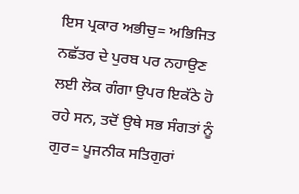ਇਸ ਪ੍ਰਕਾਰ ਅਭੀਚੁ= ਅਭਿਜਿਤ ਨਛੱਤਰ ਦੇ ਪੁਰਬ ਪਰ ਨਹਾਉਣ ਲਈ ਲੋਕ ਗੰਗਾ ਉਪਰ ਇਕੱਠੇ ਹੋ ਰਹੇ ਸਨ, ਤਦੋਂ ਉਥੇ ਸਭ ਸੰਗਤਾਂ ਨੂੰ ਗੁਰ= ਪੂਜਨੀਕ ਸਤਿਗੁਰਾਂ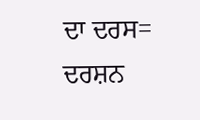ਦਾ ਦਰਸ= ਦਰਸ਼ਨ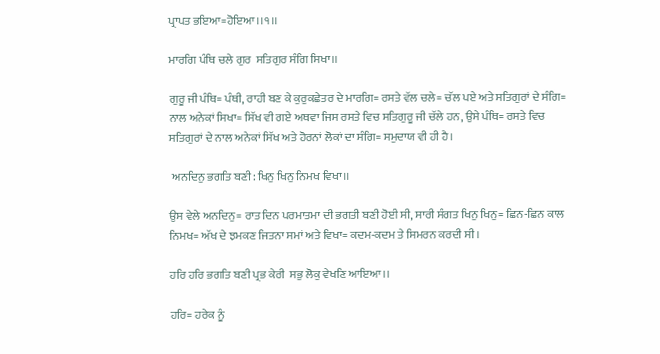ਪ੍ਰਾਪਤ ਭਇਆ=ਹੋਇਆ।।੧।।

ਮਾਰਗਿ ਪੰਥਿ ਚਲੇ ਗੁਰ  ਸਤਿਗੁਰ ਸੰਗਿ ਸਿਖਾ।।

ਗੁਰੂ ਜੀ ਪੰਥਿ= ਪੰਥੀ, ਰਾਹੀ ਬਣ ਕੇ ਕੁਰੁਕਛੇਤਰ ਦੇ ਮਾਰਗਿ= ਰਸਤੇ ਵੱਲ ਚਲੇ= ਚੱਲ ਪਏ ਅਤੇ ਸਤਿਗੁਰਾਂ ਦੇ ਸੰਗਿ= ਨਾਲ ਅਨੇਕਾਂ ਸਿਖਾ= ਸਿੱਖ ਵੀ ਗਏ ਅਥਵਾ ਜਿਸ ਰਸਤੇ ਵਿਚ ਸਤਿਗੁਰੂ ਜੀ ਚੱਲੇ ਹਨ, ਉਸੇ ਪੰਥਿ= ਰਸਤੇ ਵਿਚ ਸਤਿਗੁਰਾਂ ਦੇ ਨਾਲ ਅਨੇਕਾਂ ਸਿੱਖ ਅਤੇ ਹੋਰਨਾਂ ਲੋਕਾਂ ਦਾ ਸੰਗਿ= ਸਮੁਦਾਯ ਵੀ ਹੀ ਹੈ।

 ਅਨਦਿਨੁ ਭਗਤਿ ਬਣੀ: ਖਿਨੁ ਖਿਨੁ ਨਿਮਖ ਵਿਖਾ।।

ਉਸ ਵੇਲੇ ਅਨਦਿਨੁ= ਰਾਤ ਦਿਨ ਪਰਮਾਤਮਾ ਦੀ ਭਗਤੀ ਬਣੀ ਹੋਈ ਸੀ, ਸਾਰੀ ਸੰਗਤ ਖਿਨੁ ਖਿਨੁ= ਛਿਨ-ਛਿਨ ਕਾਲ ਨਿਮਖ= ਅੱਖ ਦੇ ਝਮਕਣ ਜਿਤਨਾ ਸਮਾਂ ਅਤੇ ਵਿਖਾ= ਕਦਮ-ਕਦਮ ਤੇ ਸਿਮਰਨ ਕਰਦੀ ਸੀ।

ਹਰਿ ਹਰਿ ਭਗਤਿ ਬਣੀ ਪ੍ਰਭ ਕੇਰੀ  ਸਭੁ ਲੋਕੁ ਵੇਖਣਿ ਆਇਆ।।

ਹਰਿ= ਹਰੇਕ ਨੂੰ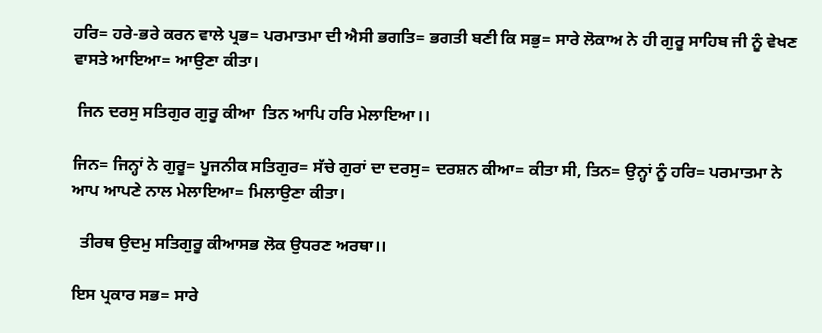ਹਰਿ= ਹਰੇ-ਭਰੇ ਕਰਨ ਵਾਲੇ ਪ੍ਰਭ= ਪਰਮਾਤਮਾ ਦੀ ਐਸੀ ਭਗਤਿ= ਭਗਤੀ ਬਣੀ ਕਿ ਸਭੁ= ਸਾਰੇ ਲੋਕਾਅ ਨੇ ਹੀ ਗੁਰੂ ਸਾਹਿਬ ਜੀ ਨੂੰ ਵੇਖਣ ਵਾਸਤੇ ਆਇਆ= ਆਉਣਾ ਕੀਤਾ।

 ਜਿਨ ਦਰਸੁ ਸਤਿਗੁਰ ਗੁਰੂ ਕੀਆ  ਤਿਨ ਆਪਿ ਹਰਿ ਮੇਲਾਇਆ।।

ਜਿਨ= ਜਿਨ੍ਹਾਂ ਨੇ ਗੁਰੂ= ਪੂਜਨੀਕ ਸਤਿਗੁਰ= ਸੱਚੇ ਗੁਰਾਂ ਦਾ ਦਰਸੁ= ਦਰਸ਼ਨ ਕੀਆ= ਕੀਤਾ ਸੀ, ਤਿਨ= ਉਨ੍ਹਾਂ ਨੂੰ ਹਰਿ= ਪਰਮਾਤਮਾ ਨੇ ਆਪ ਆਪਣੇ ਨਾਲ ਮੇਲਾਇਆ= ਮਿਲਾਉਣਾ ਕੀਤਾ।

  ਤੀਰਥ ਉਦਮੁ ਸਤਿਗੁਰੂ ਕੀਆਸਭ ਲੋਕ ਉਧਰਣ ਅਰਥਾ।।

ਇਸ ਪ੍ਰਕਾਰ ਸਭ= ਸਾਰੇ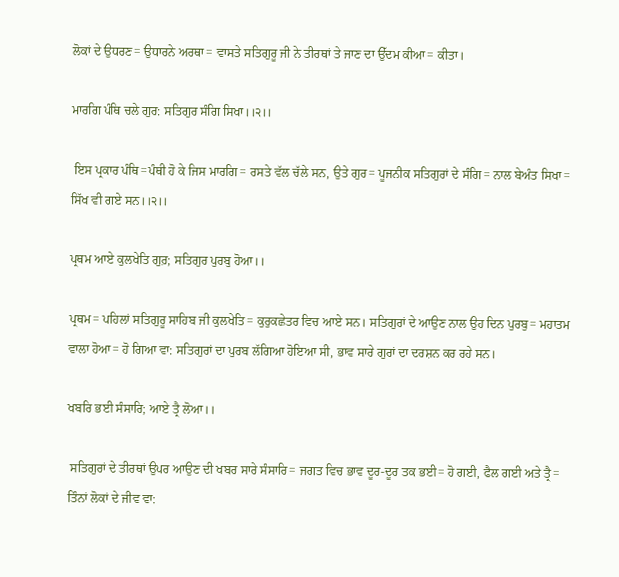ਲੋਕਾਂ ਦੇ ਉਧਰਣ= ਉਧਾਰਨੇ ਅਰਥਾ= ਵਾਸਤੇ ਸਤਿਗੁਰੂ ਜੀ ਨੇ ਤੀਰਥਾਂ ਤੇ ਜਾਣ ਦਾ ਉੱਦਮ ਕੀਆ= ਕੀਤਾ।

ਮਾਰਗਿ ਪੰਥਿ ਚਲੇ ਗੁਰ: ਸਤਿਗੁਰ ਸੰਗਿ ਸਿਖਾ।।੨।।

 ਇਸ ਪ੍ਰਕਾਰ ਪੰਥਿ=ਪੰਥੀ ਹੋ ਕੇ ਜਿਸ ਮਾਰਗਿ= ਰਸਤੇ ਵੱਲ ਚੱਲੇ ਸਨ, ਉਤੇ ਗੁਰ= ਪੂਜਨੀਕ ਸਤਿਗੁਰਾਂ ਦੇ ਸੰਗਿ= ਨਾਲ ਬੇਅੰਤ ਸਿਖਾ= ਸਿੱਖ ਵੀ ਗਏ ਸਨ।।੨।।

ਪ੍ਰਥਮ ਆਏ ਕੁਲਖੇਤਿ ਗੁਰ਼; ਸਤਿਗੁਰ ਪੁਰਬੁ ਹੋਆ।।

ਪ੍ਰਥਮ= ਪਹਿਲਾਂ ਸਤਿਗੁਰੂ ਸਾਹਿਬ ਜੀ ਕੁਲਖੇਤਿ= ਕੁਰੁਕਛੇਤਰ ਵਿਚ ਆਏ ਸਨ। ਸਤਿਗੁਰਾਂ ਦੇ ਆਉਣ ਨਾਲ ਉਹ ਦਿਨ ਪੁਰਬੁ= ਮਹਾਤਮ ਵਾਲਾ ਹੋਆ= ਹੋ ਗਿਆ ਵਾ: ਸਤਿਗੁਰਾਂ ਦਾ ਪੁਰਬ ਲੱਗਿਆ ਹੋਇਆ ਸੀ, ਭਾਵ ਸਾਰੇ ਗੁਰਾਂ ਦਾ ਦਰਸ਼ਨ ਕਰ ਰਹੇ ਸਨ।

ਖਬਰਿ ਭਈ ਸੰਸਾਰਿ; ਆਏ ਤ੍ਰੈ ਲੋਆ।।

 ਸਤਿਗੁਰਾਂ ਦੇ ਤੀਰਥਾਂ ਉਪਰ ਆਉਣ ਦੀ ਖਬਰ ਸਾਰੇ ਸੰਸਾਰਿ= ਜਗਤ ਵਿਚ ਭਾਵ ਦੂਰ-ਦੂਰ ਤਕ ਭਈ= ਹੋ ਗਈ, ਫੈਲ ਗਈ ਅਤੇ ਤ੍ਰੈ= ਤਿੰਨਾਂ ਲੋਕਾਂ ਦੇ ਜੀਵ ਵਾ: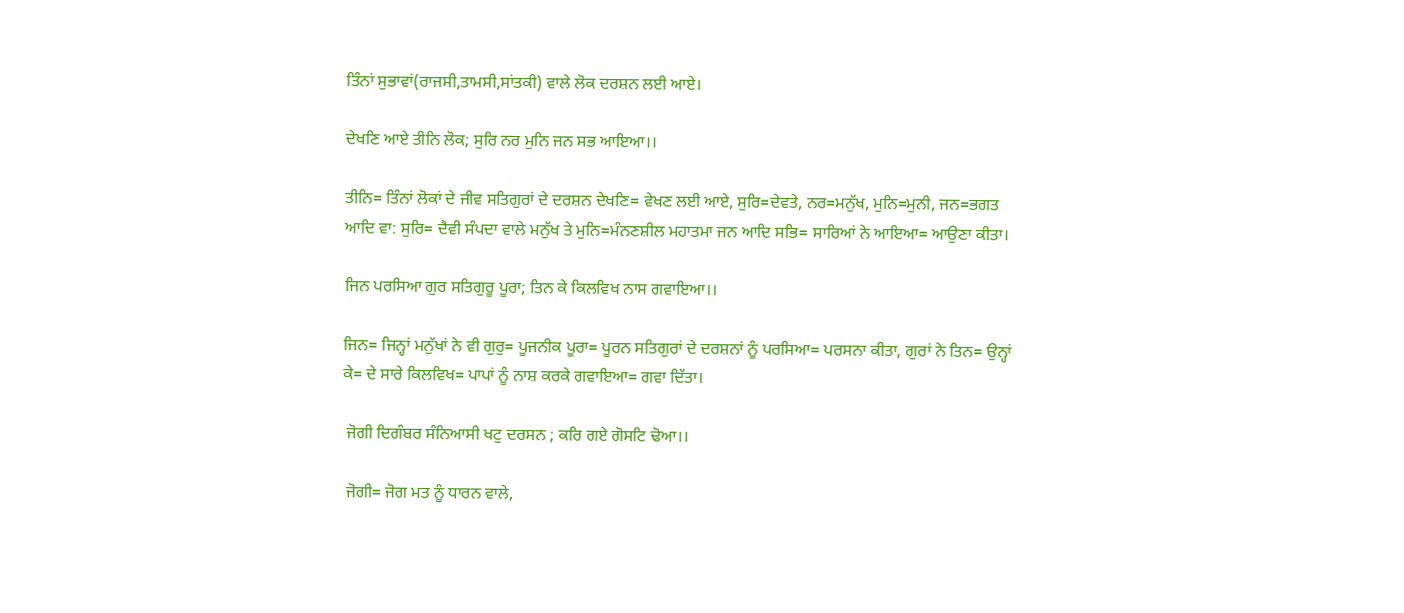ਤਿੰਨਾਂ ਸੁਭਾਵਾਂ(ਰਾਜਸੀ,ਤਾਮਸੀ,ਸਾਂਤਕੀ) ਵਾਲੇ ਲੋਕ ਦਰਸ਼ਨ ਲਈ ਆਏ।

ਦੇਖਣਿ ਆਏ ਤੀਨਿ ਲੋਕ; ਸੁਰਿ ਨਰ ਮੁਨਿ ਜਨ ਸਭ ਆਇਆ।।

ਤੀਨਿ= ਤਿੰਨਾਂ ਲੋਕਾਂ ਦੇ ਜੀਵ ਸਤਿਗੁਰਾਂ ਦੇ ਦਰਸ਼ਨ ਦੇਖਣਿ= ਵੇਖਣ ਲਈ ਆਏ, ਸੁਰਿ=ਦੇਵਤੇ, ਨਰ=ਮਨੁੱਖ, ਮੁਨਿ=ਮੁਨੀ, ਜਨ=ਭਗਤ ਆਦਿ ਵਾ: ਸੁਰਿ= ਦੈਵੀ ਸੰਪਦਾ ਵਾਲੇ ਮਨੁੱਖ ਤੇ ਮੁਨਿ=ਮੰਨਣਸ਼ੀਲ ਮਹਾਤਮਾ ਜਨ ਆਦਿ ਸਭਿ= ਸਾਰਿਆਂ ਨੇ ਆਇਆ= ਆਉਣਾ ਕੀਤਾ।

ਜਿਨ ਪਰਸਿਆ ਗੁਰ ਸਤਿਗੁਰੂ ਪੂਰਾ; ਤਿਨ ਕੇ ਕਿਲਵਿਖ ਨਾਸ ਗਵਾਇਆ।।

ਜਿਨ= ਜਿਨ੍ਹਾਂ ਮਨੁੱਖਾਂ ਨੇ ਵੀ ਗੁਰੁ= ਪੂਜਨੀਕ ਪੂਰਾ= ਪੂਰਨ ਸਤਿਗੁਰਾਂ ਦੇ ਦਰਸ਼ਨਾਂ ਨੂੰ ਪਰਸਿਆ= ਪਰਸਨਾ ਕੀਤਾ, ਗੁਰਾਂ ਨੇ ਤਿਨ= ਉਨ੍ਹਾਂ ਕੇ= ਦੇ ਸਾਰੇ ਕਿਲਵਿਖ= ਪਾਪਾਂ ਨੂੰ ਨਾਸ਼ ਕਰਕੇ ਗਵਾਇਆ= ਗਵਾ ਦਿੱਤਾ।

 ਜੋਗੀ ਦਿਗੰਬਰ ਸੰਨਿਆਸੀ ਖਟੁ ਦਰਸਨ ; ਕਰਿ ਗਏ ਗੋਸਟਿ ਢੋਆ।।

 ਜੋਗੀ= ਜੋਗ ਮਤ ਨੂੰ ਧਾਰਨ ਵਾਲੇ,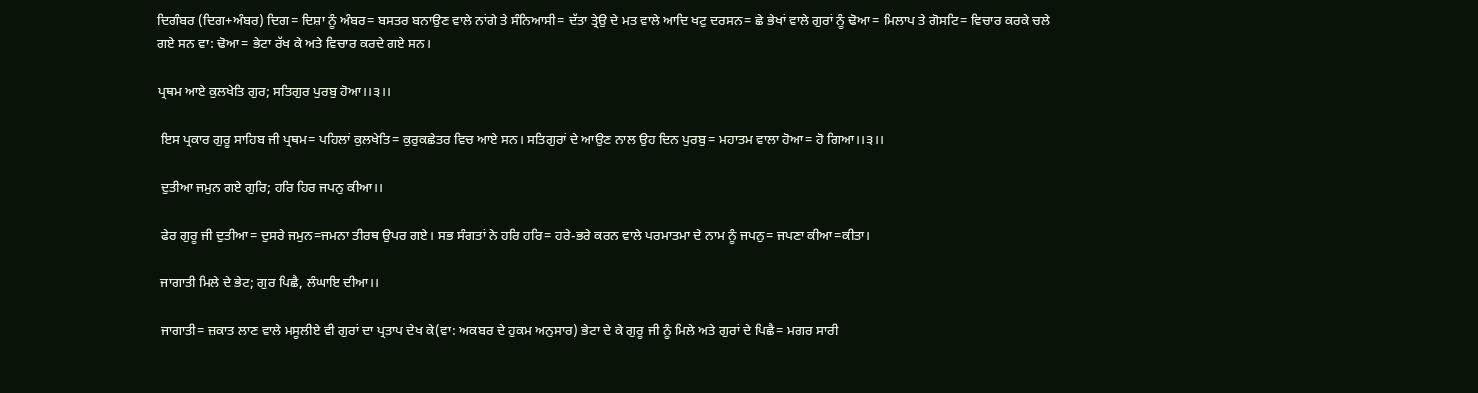ਦਿਗੰਬਰ (ਦਿਗ+ਅੰਬਰ) ਦਿਗ= ਦਿਸ਼ਾ ਨੂੰ ਅੰਬਰ= ਬਸਤਰ ਬਨਾਉਣ ਵਾਲੇ ਨਾਂਗੇ ਤੇ ਸੰਨਿਆਸੀ= ਦੱਤਾ ਤ੍ਰੇਉ ਦੇ ਮਤ ਵਾਲੇ ਆਦਿ ਖਟੁ ਦਰਸਨ= ਛੇ ਭੇਖਾਂ ਵਾਲੇ ਗੁਰਾਂ ਨੂੰ ਢੋਆ= ਮਿਲਾਪ ਤੇ ਗੋਸਟਿ= ਵਿਚਾਰ ਕਰਕੇ ਚਲੇ ਗਏ ਸਨ ਵਾ: ਢੋਆ= ਭੇਟਾ ਰੱਖ ਕੇ ਅਤੇ ਵਿਚਾਰ ਕਰਦੇ ਗਏ ਸਨ।

ਪ੍ਰਥਮ ਆਏ ਕੁਲਖੇਤਿ ਗੁਰ; ਸਤਿਗੁਰ ਪੁਰਬੁ ਹੋਆ।।੩।।

 ਇਸ ਪ੍ਰਕਾਰ ਗੁਰੂ ਸਾਹਿਬ ਜੀ ਪ੍ਰਥਮ= ਪਹਿਲਾਂ ਕੁਲਖੇਤਿ= ਕੁਰੁਕਛੇਤਰ ਵਿਚ ਆਏ ਸਨ। ਸਤਿਗੁਰਾਂ ਦੇ ਆਉਣ ਨਾਲ ਉਹ ਦਿਨ ਪੁਰਬੁ= ਮਹਾਤਮ ਵਾਲਾ ਹੋਆ= ਹੋ ਗਿਆ।।੩।।

 ਦੁਤੀਆ ਜਮੁਨ ਗਏ ਗੁਰਿ; ਹਰਿ ਹਿਰ ਜਪਨੁ ਕੀਆ।।

 ਫੇਰ ਗੁਰੂ ਜੀ ਦੁਤੀਆ= ਦੁਸਰੇ ਜਮੁਨ=ਜਮਨਾ ਤੀਰਥ ਉਪਰ ਗਏ। ਸਭ ਸੰਗਤਾਂ ਨੇ ਹਰਿ ਹਰਿ= ਹਰੇ-ਭਰੇ ਕਰਨ ਵਾਲੇ ਪਰਮਾਤਮਾ ਦੇ ਨਾਮ ਨੂੰ ਜਪਨੁ= ਜਪਣਾ ਕੀਆ=ਕੀਤਾ।

 ਜਾਗਾਤੀ ਮਿਲੇ ਦੇ ਭੇਟ; ਗੁਰ ਪਿਛੈ, ਲੰਘਾਇ ਦੀਆ।।

 ਜਾਗਾਤੀ= ਜ਼ਕਾਤ ਲਾਣ ਵਾਲੇ ਮਸੂਲੀਏ ਵੀ ਗੁਰਾਂ ਦਾ ਪ੍ਰਤਾਪ ਦੇਖ ਕੇ(ਵਾ: ਅਕਬਰ ਦੇ ਹੁਕਮ ਅਨੁਸਾਰ) ਭੇਟਾ ਦੇ ਕੇ ਗੁਰੂ ਜੀ ਨੂੰ ਮਿਲੇ ਅਤੇ ਗੁਰਾਂ ਦੇ ਪਿਛੈ= ਮਗਰ ਸਾਰੀ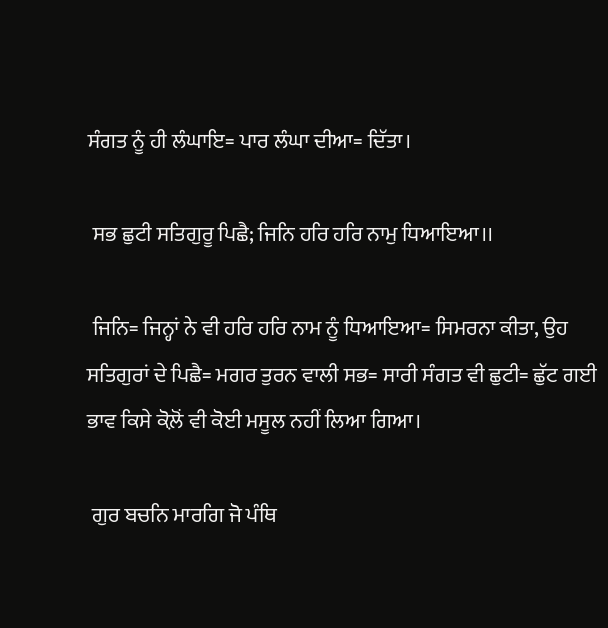ਸੰਗਤ ਨੂੰ ਹੀ ਲੰਘਾਇ= ਪਾਰ ਲੰਘਾ ਦੀਆ= ਦਿੱਤਾ।

 ਸਭ ਛੁਟੀ ਸਤਿਗੁਰੂ ਪਿਛੈ; ਜਿਨਿ ਹਰਿ ਹਰਿ ਨਾਮੁ ਧਿਆਇਆ।।

 ਜਿਨਿ= ਜਿਨ੍ਹਾਂ ਨੇ ਵੀ ਹਰਿ ਹਰਿ ਨਾਮ ਨੂੰ ਧਿਆਇਆ= ਸਿਮਰਨਾ ਕੀਤਾ, ਉਹ ਸਤਿਗੁਰਾਂ ਦੇ ਪਿਛੈ= ਮਗਰ ਤੁਰਨ ਵਾਲੀ ਸਭ= ਸਾਰੀ ਸੰਗਤ ਵੀ ਛੁਟੀ= ਛੁੱਟ ਗਈ ਭਾਵ ਕਿਸੇ ਕੋਲ਼ੋਂ ਵੀ ਕੋਈ ਮਸੂਲ ਨਹੀਂ ਲਿਆ ਗਿਆ।

 ਗੁਰ ਬਚਨਿ ਮਾਰਗਿ ਜੋ ਪੰਥਿ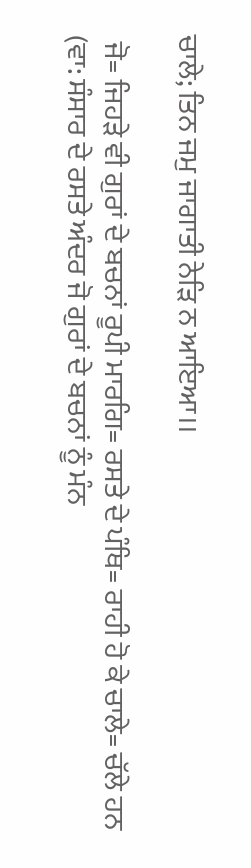ਚਾਲੇ; ਤਿਨ ਜਮੁ ਜਾਗਾਤੀ ਨੇੜਿ ਨ ਆਇਆ।।

 ਜੋ= ਜਿਹੜੇ ਵੀ ਗੁਰਾਂ ਦੇ ਬਚਨਾਂ ਰੂਪੀ ਮਾਰਗਿ= ਰਸਤੇ ਦੇ ਪੰਥਿ= ਰਾਹੀ ਹੋ ਕੇ ਚਾਲੇ= ਚੱਲੇ ਹਨ (ਵਾ: ਸੰਸਾਰ ਦੇ ਰਸਤੇ ਅੰਦਰ ਜੋ ਗੁਰਾਂ ਦੇ ਬਚਨਾਂ ਨੂੰ ਮੰਨ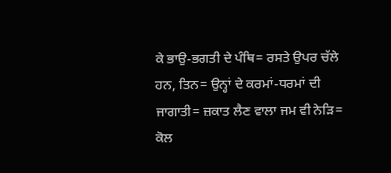ਕੇ ਭਾਉ-ਭਗਤੀ ਦੇ ਪੰਥਿ= ਰਸਤੇ ਉਪਰ ਚੱਲੇ ਹਨ, ਤਿਨ= ਉਨ੍ਹਾਂ ਦੇ ਕਰਮਾਂ-ਧਰਮਾਂ ਦੀ ਜਾਗਾਤੀ= ਜ਼ਕਾਤ ਲੈਣ ਵਾਲਾ ਜਮ ਵੀ ਨੇੜਿ= ਕੋਲ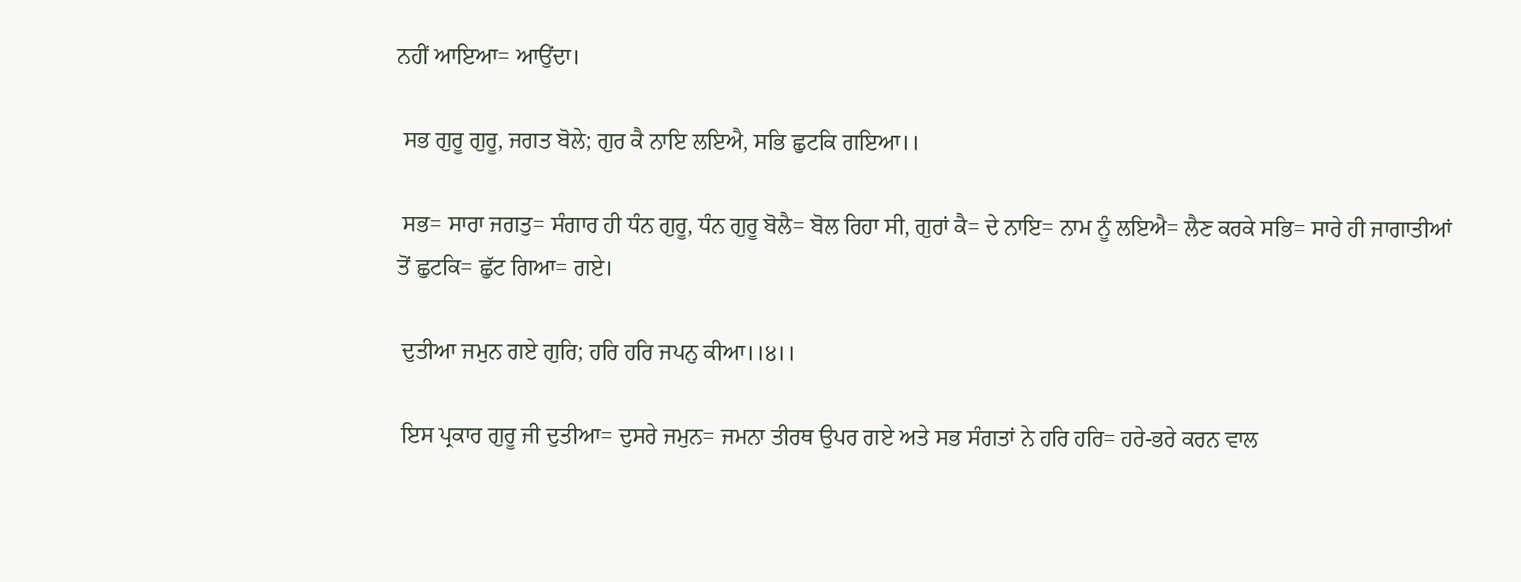ਨਹੀਂ ਆਇਆ= ਆਉਂਦਾ।

 ਸਭ ਗੁਰੂ ਗੁਰੂ, ਜਗਤ ਬੋਲੇ; ਗੁਰ ਕੈ ਨਾਇ ਲਇਐ, ਸਭਿ ਛੁਟਕਿ ਗਇਆ।।

 ਸਭ= ਸਾਰਾ ਜਗਤੁ= ਸੰਗਾਰ ਹੀ ਧੰਨ ਗੁਰੂ, ਧੰਨ ਗੁਰੂ ਬੋਲੈ= ਬੋਲ ਰਿਹਾ ਸੀ, ਗੁਰਾਂ ਕੈ= ਦੇ ਨਾਇ= ਨਾਮ ਨੂੰ ਲਇਐ= ਲੈਣ ਕਰਕੇ ਸਭਿ= ਸਾਰੇ ਹੀ ਜਾਗਾਤੀਆਂ ਤੋਂ ਛੁਟਕਿ= ਛੁੱਟ ਗਿਆ= ਗਏ।

 ਦੁਤੀਆ ਜਮੁਨ ਗਏ ਗੁਰਿ; ਹਰਿ ਹਰਿ ਜਪਨੁ ਕੀਆ।।੪।।

 ਇਸ ਪ੍ਰਕਾਰ ਗੁਰੂ ਜੀ ਦੁਤੀਆ= ਦੁਸਰੇ ਜਮੁਨ= ਜਮਨਾ ਤੀਰਥ ਉਪਰ ਗਏ ਅਤੇ ਸਭ ਸੰਗਤਾਂ ਨੇ ਹਰਿ ਹਰਿ= ਹਰੇ-ਭਰੇ ਕਰਨ ਵਾਲ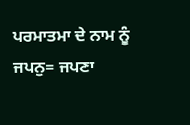ਪਰਮਾਤਮਾ ਦੇ ਨਾਮ ਨੂੰ ਜਪਨੁ= ਜਪਣਾ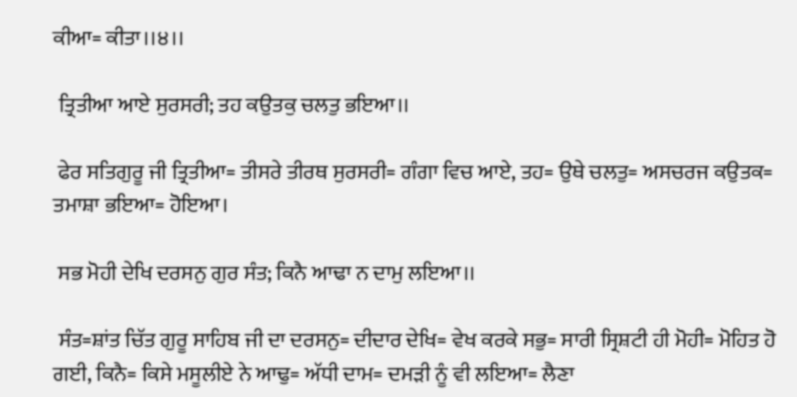ਕੀਆ= ਕੀਤਾ।।੪।।

 ਤ੍ਰਿਤੀਆ ਆਏ ਸੁਰਸਰੀ; ਤਹ ਕਉਤਕੁ ਚਲਤੁ ਭਇਆ।।

 ਫੇਰ ਸਤਿਗੁਰੂ ਜੀ ਤ੍ਰਿਤੀਆ= ਤੀਸਰੇ ਤੀਰਥ ਸੁਰਸਰੀ= ਗੰਗਾ ਵਿਚ ਆਏ, ਤਹ= ਉਥੇ ਚਲਤੁ= ਅਸਚਰਜ ਕਉਤਕ= ਤਮਾਸ਼ਾ ਭਇਆ= ਹੋਇਆ।

 ਸਭ ਮੋਹੀ ਦੇਖਿ ਦਰਸਨੁ ਗੁਰ ਸੰਤ; ਕਿਨੈ ਆਢਾ ਨ ਦਾਮੁ ਲਇਆ।।

 ਸੰਤ=ਸ਼ਾਂਤ ਚਿੱਤ ਗੁਰੂ ਸਾਹਿਬ ਜੀ ਦਾ ਦਰਸਨੁ= ਦੀਦਾਰ ਦੇਖਿ= ਵੇਖ ਕਰਕੇ ਸਭੁ= ਸਾਰੀ ਸ੍ਰਿਸ਼ਟੀ ਹੀ ਮੋਹੀ= ਮੋਹਿਤ ਹੋ ਗਈ, ਕਿਨੈ= ਕਿਸੇ ਮਸੂਲੀਏ ਨੇ ਆਢੁ= ਅੱਧੀ ਦਾਮ= ਦਮੜੀ ਨੂੰ ਵੀ ਲਇਆ= ਲੈਣਾ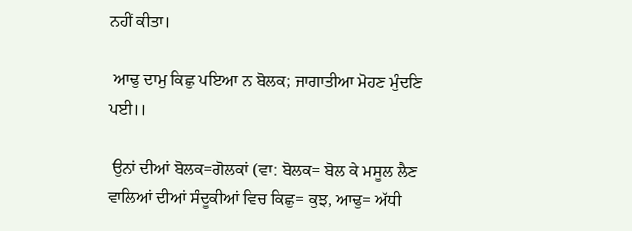ਨਹੀਂ ਕੀਤਾ।

 ਆਢੁ ਦਾਮੁ ਕਿਛੁ ਪਇਆ ਨ ਬੋਲਕ; ਜਾਗਾਤੀਆ ਮੋਹਣ ਮੁੰਦਣਿ ਪਈ।।

 ਉਨਾਂ ਦੀਆਂ ਬੋਲਕ=ਗੋਲਕਾਂ (ਵਾ: ਬੋਲਕ= ਬੋਲ ਕੇ ਮਸੂਲ ਲੈਣ ਵਾਲਿਆਂ ਦੀਆਂ ਸੰਦੂਕੀਆਂ ਵਿਚ ਕਿਛੁ= ਕੁਝ, ਆਢੁ= ਅੱਧੀ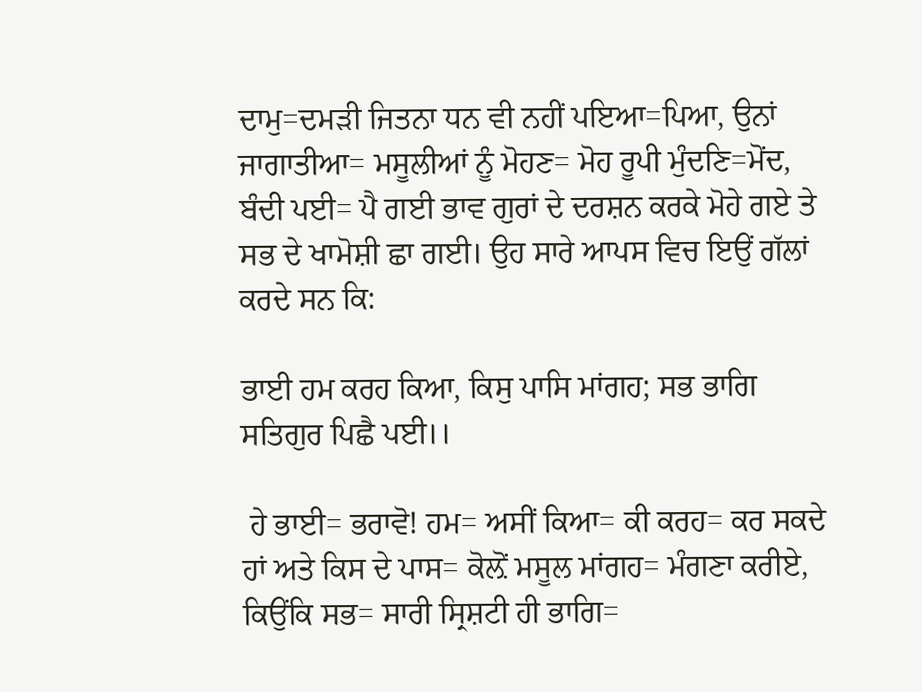ਦਾਮੁ=ਦਮੜੀ ਜਿਤਨਾ ਧਨ ਵੀ ਨਹੀਂ ਪਇਆ=ਪਿਆ, ਉਨਾਂ ਜਾਗਾਤੀਆ= ਮਸੂਲੀਆਂ ਨੂੰ ਮੋਹਣ= ਮੋਹ ਰੂਪੀ ਮੁੰਦਣਿ=ਮੋਂਦ, ਬੰਦੀ ਪਈ= ਪੈ ਗਈ ਭਾਵ ਗੁਰਾਂ ਦੇ ਦਰਸ਼ਨ ਕਰਕੇ ਮੋਹੇ ਗਏ ਤੇ ਸਭ ਦੇ ਖਾਮੋਸ਼ੀ ਛਾ ਗਈ। ਉਹ ਸਾਰੇ ਆਪਸ ਵਿਚ ਇਉਂ ਗੱਲਾਂ ਕਰਦੇ ਸਨ ਕਿ:

ਭਾਈ ਹਮ ਕਰਹ ਕਿਆ, ਕਿਸੁ ਪਾਸਿ ਮਾਂਗਹ; ਸਭ ਭਾਗਿ ਸਤਿਗੁਰ ਪਿਛੈ ਪਈ।।

 ਹੇ ਭਾਈ= ਭਰਾਵੋ! ਹਮ= ਅਸੀਂ ਕਿਆ= ਕੀ ਕਰਹ= ਕਰ ਸਕਦੇ ਹਾਂ ਅਤੇ ਕਿਸ ਦੇ ਪਾਸ= ਕੋਲ਼ੋਂ ਮਸੂਲ ਮਾਂਗਹ= ਮੰਗਣਾ ਕਰੀਏ, ਕਿਉਂਕਿ ਸਭ= ਸਾਰੀ ਸ੍ਰਿਸ਼ਟੀ ਹੀ ਭਾਗਿ=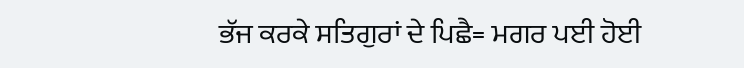ਭੱਜ ਕਰਕੇ ਸਤਿਗੁਰਾਂ ਦੇ ਪਿਛੈ= ਮਗਰ ਪਈ ਹੋਈ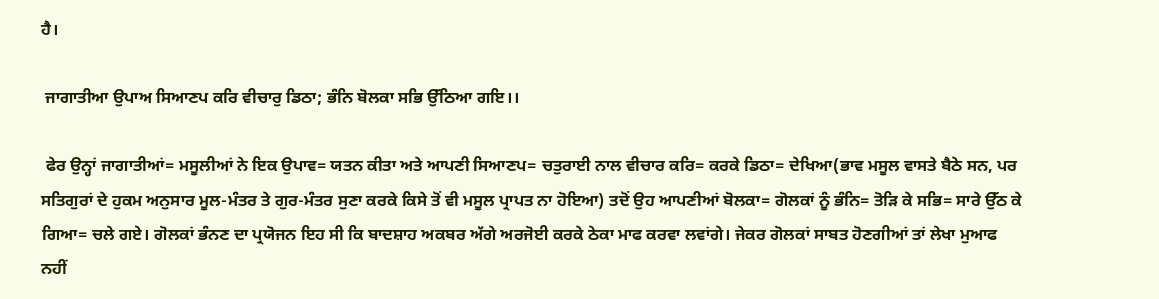ਹੈ।

 ਜਾਗਾਤੀਆ ਉਪਾਅ ਸਿਆਣਪ ਕਰਿ ਵੀਚਾਰੁ ਡਿਠਾ; ਭੰਨਿ ਬੋਲਕਾ ਸਭਿ ਉੱਠਿਆ ਗਇ।।

 ਫੇਰ ਉਨ੍ਹਾਂ ਜਾਗਾਤੀਆਂ= ਮਸੂਲੀਆਂ ਨੇ ਇਕ ਉਪਾਵ= ਯਤਨ ਕੀਤਾ ਅਤੇ ਆਪਣੀ ਸਿਆਣਪ= ਚਤੁਰਾਈ ਨਾਲ ਵੀਚਾਰ ਕਰਿ= ਕਰਕੇ ਡਿਠਾ= ਦੇਖਿਆ(ਭਾਵ ਮਸੂਲ ਵਾਸਤੇ ਬੈਠੇ ਸਨ, ਪਰ ਸਤਿਗੁਰਾਂ ਦੇ ਹੁਕਮ ਅਨੁਸਾਰ ਮੂਲ-ਮੰਤਰ ਤੇ ਗੁਰ-ਮੰਤਰ ਸੁਣਾ ਕਰਕੇ ਕਿਸੇ ਤੋਂ ਵੀ ਮਸੂਲ ਪ੍ਰਾਪਤ ਨਾ ਹੋਇਆ) ਤਦੋਂ ਉਹ ਆਪਣੀਆਂ ਬੋਲਕਾ= ਗੋਲਕਾਂ ਨੂੰ ਭੰਨਿ= ਤੋੜਿ ਕੇ ਸਭਿ= ਸਾਰੇ ਉੱਠ ਕੇ ਗਿਆ= ਚਲੇ ਗਏ। ਗੋਲਕਾਂ ਭੰਨਣ ਦਾ ਪ੍ਰਯੋਜਨ ਇਹ ਸੀ ਕਿ ਬਾਦਸ਼ਾਹ ਅਕਬਰ ਅੱਗੇ ਅਰਜੋਈ ਕਰਕੇ ਠੇਕਾ ਮਾਫ ਕਰਵਾ ਲਵਾਂਗੇ। ਜੇਕਰ ਗੋਲਕਾਂ ਸਾਬਤ ਹੋਣਗੀਆਂ ਤਾਂ ਲੇਖਾ ਮੁਆਫ ਨਹੀਂ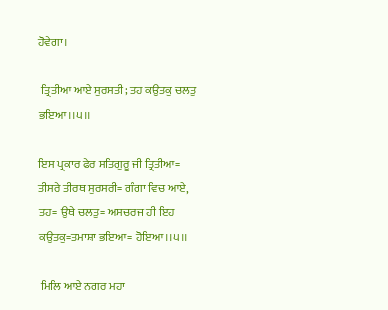ਹੋਵੇਗਾ।

 ਤ੍ਰਿਤੀਆ ਆਏ ਸੁਰਸਤੀ; ਤਹ ਕਉਤਕੁ ਚਲਤੁ ਭਇਆ।।੫।।

ਇਸ ਪ੍ਰਕਾਰ ਫੇਰ ਸਤਿਗੁਰੂ ਜੀ ਤ੍ਰਿਤੀਆ= ਤੀਸਰੇ ਤੀਰਥ ਸੁਰਸਰੀ= ਗੰਗਾ ਵਿਚ ਆਏ, ਤਹ= ਉਥੇ ਚਲਤੁ= ਅਸਚਰਜ ਹੀ ਇਹ ਕਉਤਕੁ=ਤਮਾਸ਼ਾ ਭਇਆ= ਹੋਇਆ।।੫।।

 ਮਿਲਿ ਆਏ ਨਗਰ ਮਹਾ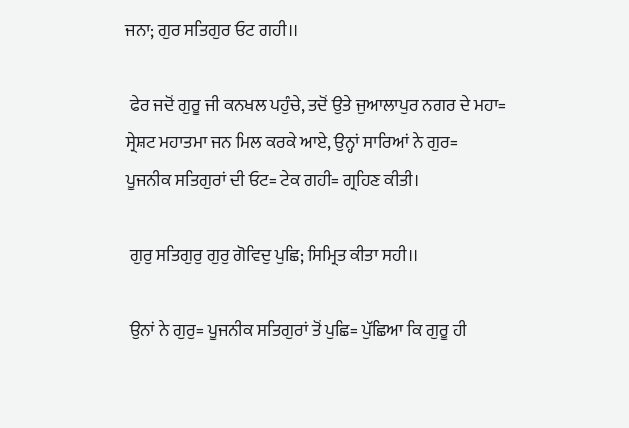ਜਨਾ; ਗੁਰ ਸਤਿਗੁਰ ਓਟ ਗਹੀ।।

 ਫੇਰ ਜਦੋਂ ਗੁਰੂ ਜੀ ਕਨਖਲ ਪਹੁੰਚੇ, ਤਦੋਂ ਉਤੇ ਜੁਆਲਾਪੁਰ ਨਗਰ ਦੇ ਮਹਾ= ਸ੍ਰੇਸ਼ਟ ਮਹਾਤਮਾ ਜਨ ਮਿਲ ਕਰਕੇ ਆਏ, ਉਨ੍ਹਾਂ ਸਾਰਿਆਂ ਨੇ ਗੁਰ= ਪੂਜਨੀਕ ਸਤਿਗੁਰਾਂ ਦੀ ਓਟ= ਟੇਕ ਗਹੀ= ਗ੍ਰਹਿਣ ਕੀਤੀ।

 ਗੁਰੁ ਸਤਿਗੁਰੁ ਗੁਰੁ ਗੋਵਿਦੁ ਪੁਛਿ; ਸਿਮ੍ਰਿਤ ਕੀਤਾ ਸਹੀ।।

 ਉਨਾਂ ਨੇ ਗੁਰੁ= ਪੂਜਨੀਕ ਸਤਿਗੁਰਾਂ ਤੋਂ ਪੁਛਿ= ਪੁੱਛਿਆ ਕਿ ਗੁਰੂ ਹੀ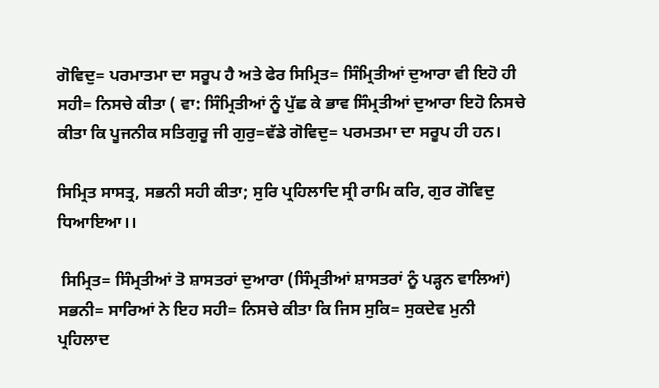ਗੋਵਿਦੁ= ਪਰਮਾਤਮਾ ਦਾ ਸਰੂਪ ਹੈ ਅਤੇ ਫੇਰ ਸਿਮ੍ਰਿਤ= ਸਿੰਮ੍ਰਿਤੀਆਂ ਦੁਆਰਾ ਵੀ ਇਹੋ ਹੀ ਸਹੀ= ਨਿਸਚੇ ਕੀਤਾ ( ਵਾ: ਸਿੰਮ੍ਰਿਤੀਆਂ ਨੂੰ ਪੁੱਛ ਕੇ ਭਾਵ ਸਿੰਮ੍ਰਤੀਆਂ ਦੁਆਰਾ ਇਹੋ ਨਿਸਚੇ ਕੀਤਾ ਕਿ ਪੂਜਨੀਕ ਸਤਿਗੁਰੂ ਜੀ ਗੁਰੁ=ਵੱਡੇ ਗੋਵਿਦੁ= ਪਰਮਤਮਾ ਦਾ ਸਰੂਪ ਹੀ ਹਨ।

ਸਿਮ੍ਰਿਤ ਸਾਸਤ੍ਰ, ਸਭਨੀ ਸਹੀ ਕੀਤਾ; ਸੁਰਿ ਪ੍ਰਹਿਲਾਦਿ ਸ੍ਰੀ ਰਾਮਿ ਕਰਿ, ਗੁਰ ਗੋਵਿਦੁ ਧਿਆਇਆ।।

 ਸਿਮ੍ਰਿਤ= ਸਿੰਮ੍ਰਤੀਆਂ ਤੋ ਸ਼ਾਸਤਰਾਂ ਦੁਆਰਾ (ਸਿੰਮ੍ਰਤੀਆਂ ਸ਼ਾਸਤਰਾਂ ਨੂੰ ਪੜ੍ਹਨ ਵਾਲਿਆਂ) ਸਭਨੀ= ਸਾਰਿਆਂ ਨੇ ਇਹ ਸਹੀ= ਨਿਸਚੇ ਕੀਤਾ ਕਿ ਜਿਸ ਸੁਕਿ= ਸੁਕਦੇਵ ਮੁਨੀ ਪ੍ਰਹਿਲਾਦ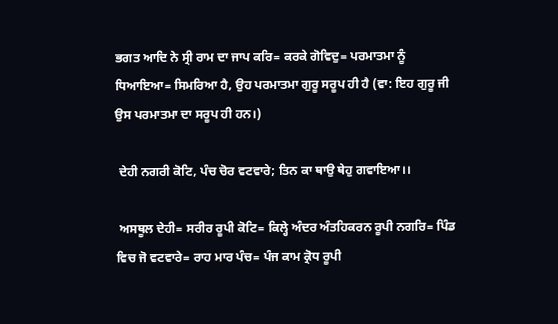ਭਗਤ ਆਦਿ ਨੇ ਸ੍ਰੀ ਰਾਮ ਦਾ ਜਾਪ ਕਰਿ= ਕਰਕੇ ਗੋਵਿਦੁ= ਪਰਮਾਤਮਾ ਨੂੰ ਧਿਆਇਆ= ਸਿਮਰਿਆ ਹੈ, ਉਹ ਪਰਮਾਤਮਾ ਗੁਰੂ ਸਰੂਪ ਹੀ ਹੈ (ਵਾ: ਇਹ ਗੁਰੂ ਜੀ ਉਸ ਪਰਮਾਤਮਾ ਦਾ ਸਰੂਪ ਹੀ ਹਨ।)

 ਦੇਹੀ ਨਗਰੀ ਕੋਟਿ, ਪੰਚ ਚੋਰ ਵਟਵਾਰੇ; ਤਿਨ ਕਾ ਥਾਉ ਥੇਹੁ ਗਵਾਇਆ।।

 ਅਸਥੂਲ ਦੇਹੀ= ਸਰੀਰ ਰੂਪੀ ਕੋਟਿ= ਕਿਲ੍ਹੇ ਅੰਦਰ ਅੰਤਹਿਕਰਨ ਰੂਪੀ ਨਗਰਿ= ਪਿੰਡ ਵਿਚ ਜੋ ਵਟਵਾਰੇ= ਰਾਹ ਮਾਰ ਪੰਚ= ਪੰਜ ਕਾਮ ਕ੍ਰੋਧ ਰੂਪੀ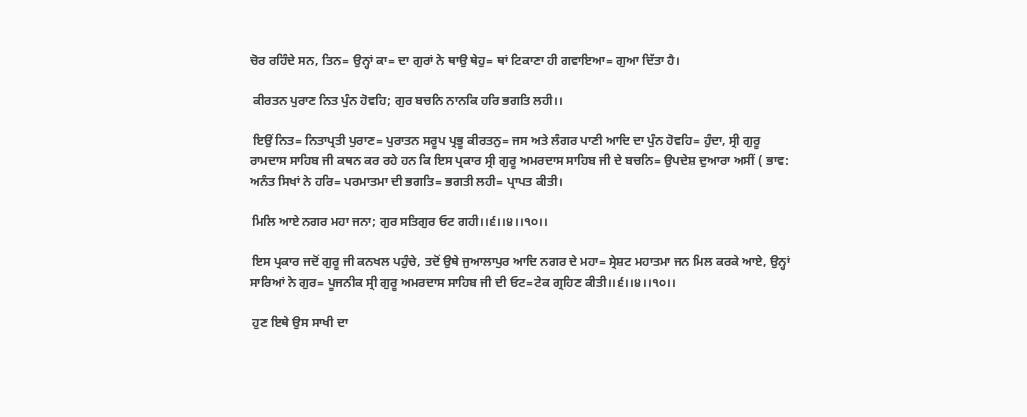ਚੋਰ ਰਹਿੰਦੇ ਸਨ, ਤਿਨ= ਉਨ੍ਹਾਂ ਕਾ= ਦਾ ਗੁਰਾਂ ਨੇ ਥਾਉ ਥੇਹੁ= ਥਾਂ ਟਿਕਾਣਾ ਹੀ ਗਵਾਇਆ= ਗੁਆ ਦਿੱਤਾ ਹੈ।

 ਕੀਰਤਨ ਪੁਰਾਣ ਨਿਤ ਪੁੰਨ ਹੋਵਹਿ; ਗੁਰ ਬਚਨਿ ਨਾਨਕਿ ਹਰਿ ਭਗਤਿ ਲਹੀ।।

 ਇਉਂ ਨਿਤ= ਨਿਤਾਪ੍ਰਤੀ ਪੁਰਾਣ= ਪੁਰਾਤਨ ਸਰੂਪ ਪ੍ਰਭੂ ਕੀਰਤਨੁ= ਜਸ ਅਤੇ ਲੰਗਰ ਪਾਣੀ ਆਦਿ ਦਾ ਪੁੰਨ ਹੋਵਹਿ= ਹੁੰਦਾ, ਸ੍ਰੀ ਗੁਰੂ ਰਾਮਦਾਸ ਸਾਹਿਬ ਜੀ ਕਥਨ ਕਰ ਰਹੇ ਹਨ ਕਿ ਇਸ ਪ੍ਰਕਾਰ ਸ੍ਰੀ ਗੁਰੂ ਅਮਰਦਾਸ ਸਾਹਿਬ ਜੀ ਦੇ ਬਚਨਿ= ਉਪਦੇਸ਼ ਦੁਆਰਾ ਅਸੀਂ ( ਭਾਵ: ਅਨੰਤ ਸਿਖਾਂ ਨੇ ਹਰਿ= ਪਰਮਾਤਮਾ ਦੀ ਭਗਤਿ= ਭਗਤੀ ਲਹੀ= ਪ੍ਰਾਪਤ ਕੀਤੀ।

 ਮਿਲਿ ਆਏ ਨਗਰ ਮਹਾ ਜਨਾ; ਗੁਰ ਸਤਿਗੁਰ ਓਟ ਗਹੀ।।੬।।੪।।੧੦।।

 ਇਸ ਪ੍ਰਕਾਰ ਜਦੋਂ ਗੁਰੂ ਜੀ ਕਨਖਲ ਪਹੁੰਚੇ, ਤਦੋਂ ਉਥੇ ਜੁਆਲਾਪੁਰ ਆਦਿ ਨਗਰ ਦੇ ਮਹਾ= ਸ੍ਰੇਸ਼ਟ ਮਹਾਤਮਾ ਜਨ ਮਿਲ ਕਰਕੇ ਆਏ, ਉਨ੍ਹਾਂ ਸਾਰਿਆਂ ਨੇ ਗੁਰ= ਪੂਜਨੀਕ ਸ੍ਰੀ ਗੁਰੂ ਅਮਰਦਾਸ ਸਾਹਿਬ ਜੀ ਦੀ ਓਟ=ਟੇਕ ਗ੍ਰਹਿਣ ਕੀਤੀ।।੬।।੪।।੧੦।।

 ਹੁਣ ਇਥੇ ਉਸ ਸਾਖੀ ਦਾ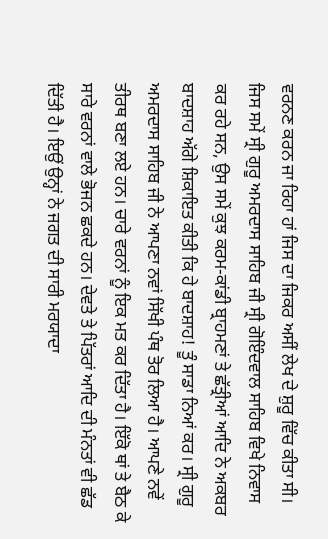ਵਰਨਣ ਕਰਨ ਜਾ ਰਿਹਾ ਹਾਂ ਜਿਸ ਦਾ ਜਿਕਰ ਅਸੀਂ ਲੇਖ ਦੇ ਸ਼ੁਰੂ ਵਿੱਚ ਕੀਤਾ ਸੀ। ਜਿਸ ਸਮੇਂ ਸ੍ਰੀ ਗੁਰੂ ਅਮਰਦਾਸ ਸਾਹਿਬ ਜੀ ਸ੍ਰੀ ਗੋਇੰਦਵਾਲ ਸਾਹਿਬ ਵਿਖੇ ਨਿਵਾਸ ਕਰ ਰਹੇ ਸਨ, ਉਸ ਸਮੇਂ ਕੁਝ ਕਰਮ-ਕਾਂਡੀ ਬ੍ਰਾਹਮਣਾਂ ਤੇ ਛੱਤ੍ਰੀਆਂ ਆਦਿ ਨੇ ਅਕਬਰ ਬਾਦਸ਼ਾਹ ਅੱਗੇ ਸ਼ਿਕਾਇਤ ਕੀਤੀ ਕਿ ਹੇ ਬਾਦਸ਼ਾਹ! ਤੂੰ ਸਾਡਾ ਨਿਆਂ ਕਰ। ਸ੍ਰੀ ਗੁਰੂ ਅਮਰਦਾਸ ਸਾਹਿਬ ਜੀ ਨੇ ਆਪਣਾ ਨਵਾਂ ਸਿੱਖੀ ਪੰਥ ਤੋਰ ਲਿਆ ਹੈ। ਆਪਣੇ ਨਵੇਂ ਤੀਰਥ ਬਣਾ ਲਏ ਹਨ। ਚਾਰੇ ਵਰਨਾਂ ਨੂੰ ਇਕ ਮਤ ਕਰ ਦਿੱਤਾ ਹੈ। ਇੱਕੋ ਥਾਂ ਤੇ ਬੈਠ ਕੇ ਸਾਰੇ ਵਰਨਾਂ ਵਾਲੇ ਭੋਜਨ ਛਕਦੇ ਹਨ। ਦੇਵਤੇ ਤੇ ਪਿੱਤਰਾਂ ਆਦਿ ਦੀ ਮੰਨਤਾਂ ਵੀ ਛੱਡ ਦਿੱਤੀ ਹੈ। ਇਉਂ ਉਨ੍ਹਾਂ ਨੇ ਜਗਤ ਦੀ ਸਾਰੀ ਮਰਯਾਦਾ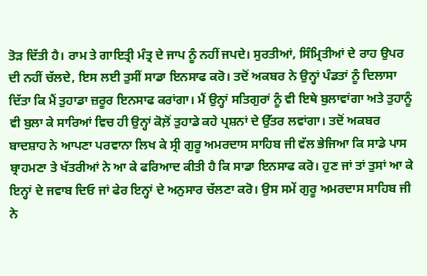ਤੋੜ ਦਿੱਤੀ ਹੈ। ਰਾਮ ਤੇ ਗਾਇਤ੍ਰੀ ਮੰਤ੍ਰ ਦੇ ਜਾਪ ਨੂੰ ਨਹੀਂ ਜਪਦੇ। ਸੁਰਤੀਆਂ, ਸਿੰਮ੍ਰਿਤੀਆਂ ਦੇ ਰਾਹ ਉਪਰ ਦੀ ਨਹੀਂ ਚੱਲਦੇ, ਇਸ ਲਈ ਤੁਸੀਂ ਸਾਡਾ ਇਨਸਾਫ ਕਰੋ। ਤਦੋਂ ਅਕਬਰ ਨੇ ਉਨ੍ਹਾਂ ਪੰਡਤਾਂ ਨੂੰ ਦਿਲਾਸਾ ਦਿੱਤਾ ਕਿ ਮੈਂ ਤੁਹਾਡਾ ਜ਼ਰੂਰ ਇਨਸਾਫ ਕਰਾਂਗਾ। ਮੈਂ ਉਨ੍ਹਾਂ ਸਤਿਗੁਰਾਂ ਨੂੰ ਵੀ ਇਥੇ ਬੁਲਾਵਾਂਗਾ ਅਤੇ ਤੁਹਾਨੂੰ ਵੀ ਬੁਲਾ ਕੇ ਸਾਰਿਆਂ ਵਿਚ ਹੀ ਉਨ੍ਹਾਂ ਕੋਲ਼ੋਂ ਤੁਹਾਡੇ ਕਹੇ ਪ੍ਰਸ਼ਨਾਂ ਦੇ ਉੱਤਰ ਲਵਾਂਗਾ। ਤਦੋਂ ਅਕਬਰ ਬਾਦਸ਼ਾਹ ਨੇ ਆਪਣਾ ਪਰਵਾਨਾ ਲਿਖ ਕੇ ਸ੍ਰੀ ਗੁਰੂ ਅਮਰਦਾਸ ਸਾਹਿਬ ਜੀ ਵੱਲ ਭੇਜਿਆ ਕਿ ਸਾਡੇ ਪਾਸ ਬ੍ਰਾਹਮਣਾ ਤੇ ਖੱਤਰੀਆਂ ਨੇ ਆ ਕੇ ਫਰਿਆਦ ਕੀਤੀ ਹੈ ਕਿ ਸਾਡਾ ਇਨਸਾਫ ਕਰੋ। ਹੁਣ ਜਾਂ ਤਾਂ ਤੁਸਾਂ ਆ ਕੇ ਇਨ੍ਹਾਂ ਦੇ ਜਵਾਬ ਦਿਓ ਜਾਂ ਫੇਰ ਇਨ੍ਹਾਂ ਦੇ ਅਨੁਸਾਰ ਚੱਲਣਾ ਕਰੋ। ਉਸ ਸਮੇਂ ਗੁਰੂ ਅਮਰਦਾਸ ਸਾਹਿਬ ਜੀ ਨੇ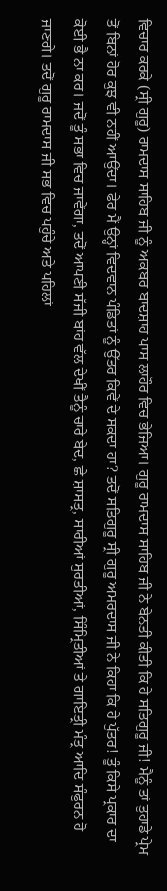ਵਿਚਾਰ ਕਰਕੇ (ਸ੍ਰੀ ਗੁਰੂ) ਰਾਮਦਾਸ ਸਾਹਿਬ ਜੀ ਨੂੰ ਅਕਬਰ ਬਾਦਸ਼ਾਹ ਪਾਸ ਲਾਹੌਰ ਵਿਚ ਭੇਜਿਆ। ਗੁਰੂ ਰਾਮਦਾਸ ਸਾਹਿਬ ਜੀ ਨੇ ਬੇਨਤੀ ਕੀਤੀ ਕਿ ਹੇ ਸਤਿਗੁਰੂ ਜੀ! ਮੈਨੂੰ ਤਾਂ ਤੁਹਾਡੇ ਪ੍ਰੇਮ ਤੋਂ ਬਿਨਾਂ ਹੋਰ ਕੁਝ ਵੀ ਨਹੀਂ ਆਉਂਦਾ। ਫੇਰ ਮੈਂ ਉਨ੍ਹਾਂ ਵਿਦਵਾਨ ਪੰਡਿਤਾਂ ਨੂੰ ਉੱਤਰ ਕਿਵੇਂ ਦੇ ਸਕਦਾ ਹਾ? ਤਦੋਂ ਸਤਿਗੁਰੂ ਸ੍ਰੀ ਗੁਰੂ ਅਮਰਦਾਸ ਜੀ ਨੇ ਕਿਹਾ ਕਿ ਹੇ ਪੁੱਤਰ! ਤੂੰ ਕਿਸੇ ਪ੍ਰਕਾਰ ਦਾ ਕੋਈ ਭੈ ਨਾ ਕਰ। ਜਦੋਂ ਤੂੰ ਸਭਾ ਵਿਚ ਜਾਵੇਂਗਾ, ਤਦੋਂ ਆਪਣੀ ਸੱਜੀ ਬਾਂਹ ਵੱਲ ਦੇਖੀਂ ਤੈਨੂੰ ਚਾਰੇ ਬੇਦ, ਛੇ ਸ਼ਾਸਤ੍ਰ, ਸਾਰੀਆਂ ਸੁਰਤੀਆਂ, ਸਿੰਮ੍ਰਿਤੀਆਂ ਤੇ ਗਾਇਤ੍ਰੀ ਮੰਤ੍ਰ ਆਦਿ ਸੰਫੁਰਨ ਹੋ ਜਾਣਗੇ। ਤਦੋਂ ਗੁਰੂ ਰਾਮਦਾਸ ਜੀ ਸਭ ਵਿਚ ਪਹੁੰਚੇ ਅਤੇ ਪਹਿਲਾਂ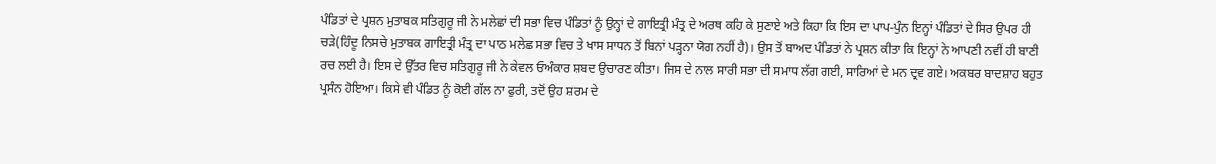ਪੰਡਿਤਾਂ ਦੇ ਪ੍ਰਸ਼ਨ ਮੁਤਾਬਕ ਸਤਿਗੁਰੂ ਜੀ ਨੇ ਮਲੇਛਾਂ ਦੀ ਸਭਾ ਵਿਚ ਪੰਡਿਤਾਂ ਨੂੰ ਉਨ੍ਹਾਂ ਦੇ ਗਾਇਤ੍ਰੀ ਮੰਤ੍ਰ ਦੇ ਅਰਥ ਕਹਿ ਕੇ ਸੁਣਾਏ ਅਤੇ ਕਿਹਾ ਕਿ ਇਸ ਦਾ ਪਾਪ-ਪੁੰਨ ਇਨ੍ਹਾਂ ਪੰਡਿਤਾਂ ਦੇ ਸਿਰ ਉਪਰ ਹੀ ਚੜੇ(ਹਿੰਦੂ ਨਿਸਚੇ ਮੁਤਾਬਕ ਗਾਇਤ੍ਰੀ ਮੰਤ੍ਰ ਦਾ ਪਾਠ ਮਲੇਛ ਸਭਾ ਵਿਚ ਤੇ ਖਾਸ ਸਾਧਨ ਤੋਂ ਬਿਨਾਂ ਪੜ੍ਹਨਾ ਯੋਗ ਨਹੀਂ ਹੈ)। ਉਸ ਤੋਂ ਬਾਅਦ ਪੰਡਿਤਾਂ ਨੇ ਪ੍ਰਸ਼ਨ ਕੀਤਾ ਕਿ ਇਨ੍ਹਾਂ ਨੇ ਆਪਣੀ ਨਵੀਂ ਹੀ ਬਾਣੀ ਰਚ ਲਈ ਹੈ। ਇਸ ਦੇ ਉੱਤਰ ਵਿਚ ਸਤਿਗੁਰੂ ਜੀ ਨੇ ਕੇਵਲ ਓਅੰਕਾਰ ਸ਼ਬਦ ਉਚਾਰਣ ਕੀਤਾ। ਜਿਸ ਦੇ ਨਾਲ ਸਾਰੀ ਸਭਾ ਦੀ ਸਮਾਧ ਲੱਗ ਗਈ, ਸਾਰਿਆਂ ਦੇ ਮਨ ਦ੍ਰਵ ਗਏ। ਅਕਬਰ ਬਾਦਸ਼ਾਹ ਬਹੁਤ ਪ੍ਰਸੰਨ ਹੋਇਆ। ਕਿਸੇ ਵੀ ਪੰਡਿਤ ਨੂੰ ਕੋਈ ਗੱਲ ਨਾ ਫੁਰੀ, ਤਦੋਂ ਉਹ ਸ਼ਰਮ ਦੇ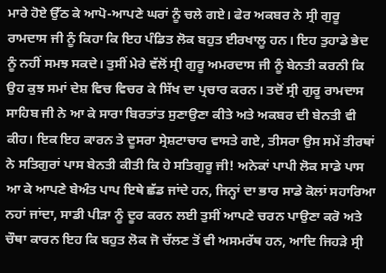ਮਾਰੇ ਹੋਏ ਉੱਠ ਕੇ ਆਪੋ-ਆਪਣੇ ਘਰਾਂ ਨੂੰ ਚਲੇ ਗਏ। ਫੇਰ ਅਕਬਰ ਨੇ ਸ੍ਰੀ ਗੁਰੂ ਰਾਮਦਾਸ ਜੀ ਨੂੰ ਕਿਹਾ ਕਿ ਇਹ ਪੰਡਿਤ ਲੋਕ ਬਹੁਤ ਈਰਖਾਲੂ ਹਨ। ਇਹ ਤੁਹਾਡੇ ਭੇਦ ਨੂੰ ਨਹੀਂ ਸਮਝ ਸਕਦੇ। ਤੁਸੀਂ ਮੇਰੇ ਵੱਲੋਂ ਸ੍ਰੀ ਗੁਰੂ ਅਮਰਦਾਸ ਜੀ ਨੂੰ ਬੇਨਤੀ ਕਰਨੀ ਕਿ ਉਹ ਕੁਝ ਸਮਾਂ ਦੇਸ਼ ਵਿਚ ਵਿਚਰ ਕੇ ਸਿੱਖ ਦਾ ਪ੍ਰਚਾਰ ਕਰਨ। ਤਦੋਂ ਸ੍ਰੀ ਗੁਰੂ ਰਾਮਦਾਸ ਸਾਹਿਬ ਜੀ ਨੇ ਆ ਕੇ ਸਾਰਾ ਬਿਰਤਾਂਤ ਸੁਣਾਉਣਾ ਕੀਤੇ ਅਤੇ ਅਕਬਰ ਦੀ ਬੇਨਤੀ ਵੀ ਕੀਹ। ਇਕ ਇਹ ਕਾਰਨ ਤੇ ਦੂਸਰਾ ਸ੍ਰੇਸ਼ਟਾਚਾਰ ਵਾਸਤੇ ਗਏ, ਤੀਸਰਾ ਉਸ ਸਮੇਂ ਤੀਰਥਾਂ ਨੇ ਸਤਿਗੁਰਾਂ ਪਾਸ ਬੇਨਤੀ ਕੀਤੀ ਕਿ ਹੇ ਸਤਿਗੁਰੂ ਜੀ! ਅਨੇਕਾਂ ਪਾਪੀ ਲੋਕ ਸਾਡੇ ਪਾਸ ਆ ਕੇ ਆਪਣੇ ਬੇਅੰਤ ਪਾਪ ਇਥੇ ਛੱਡ ਜਾਂਦੇ ਹਨ, ਜਿਨ੍ਹਾਂ ਦਾ ਭਾਰ ਸਾਡੇ ਕੋਲਾਂ ਸਹਾਰਿਆ ਨਹਾਂ ਜਾਂਦਾ, ਸਾਡੀ ਪੀੜਾ ਨੂੰ ਦੂਰ ਕਰਨ ਲਈ ਤੁਸੀਂ ਆਪਣੇ ਚਰਨ ਪਾਉਣਾ ਕਰੋ ਅਤੇ ਚੌਥਾ ਕਾਰਨ ਇਹ ਕਿ ਬਹੁਤ ਲੋਕ ਜੋ ਚੱਲਣ ਤੋਂ ਵੀ ਅਸਮਰੱਥ ਹਨ, ਆਦਿ ਜਿਹੜੇ ਸ੍ਰੀ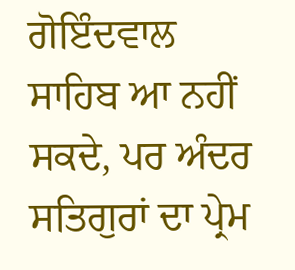ਗੋਇੰਦਵਾਲ ਸਾਹਿਬ ਆ ਨਹੀਂ ਸਕਦੇ, ਪਰ ਅੰਦਰ ਸਤਿਗੁਰਾਂ ਦਾ ਪ੍ਰੇਮ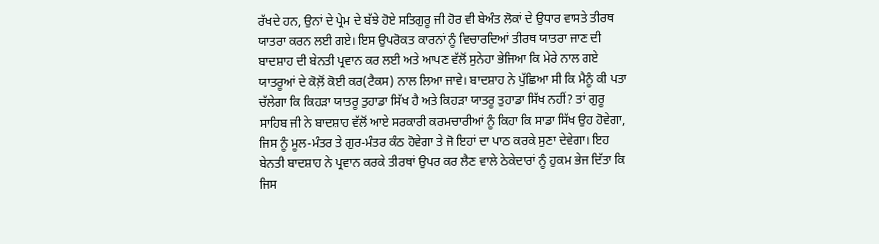ਰੱਖਦੇ ਹਨ, ਉਨਾਂ ਦੇ ਪ੍ਰੇਮ ਦੇ ਬੱਝੇ ਹੋਏ ਸਤਿਗੁਰੂ ਜੀ ਹੋਰ ਵੀ ਬੇਅੰਤ ਲੋਕਾਂ ਦੇ ਉਧਾਰ ਵਾਸਤੇ ਤੀਰਥ ਯਾਤਰਾ ਕਰਨ ਲਈ ਗਏ। ਇਸ ਉਪਰੋਕਤ ਕਾਰਨਾਂ ਨੂੰ ਵਿਚਾਰਦਿਆਂ ਤੀਰਥ ਯਾਤਰਾ ਜਾਣ ਦੀ ਬਾਦਸ਼ਾਹ ਦੀ ਬੇਨਤੀ ਪ੍ਰਵਾਨ ਕਰ ਲਈ ਅਤੇ ਆਪਣ ਵੱਲੋਂ ਸੁਨੇਹਾ ਭੇਜਿਆ ਕਿ ਮੇਰੇ ਨਾਲ ਗਏ ਯਾਤਰੂਆਂ ਦੇ ਕੋਲ਼ੋਂ ਕੋਈ ਕਰ(ਟੈਕਸ) ਨਾਲ ਲਿਆ ਜਾਵੇ। ਬਾਦਸ਼ਾਹ ਨੇ ਪੁੱਛਿਆ ਸੀ ਕਿ ਮੈਨੂੰ ਕੀ ਪਤਾ ਚੱਲੇਗਾ ਕਿ ਕਿਹੜਾ ਯਾਤਰੂ ਤੁਹਾਡਾ ਸਿੱਖ ਹੈ ਅਤੇ ਕਿਹੜਾ ਯਾਤਰੂ ਤੁਹਾਡਾ ਸਿੱਖ ਨਹੀਂ? ਤਾਂ ਗੁਰੂ ਸਾਹਿਬ ਜੀ ਨੇ ਬਾਦਸ਼ਾਹ ਵੱਲੋਂ ਆਏ ਸਰਕਾਰੀ ਕਰਮਚਾਰੀਆਂ ਨੂੰ ਕਿਹਾ ਕਿ ਸਾਡਾ ਸਿੱਖ ਉਹ ਹੋਵੇਗਾ, ਜਿਸ ਨੂੰ ਮੂਲ-ਮੰਤਰ ਤੇ ਗੁਰ-ਮੰਤਰ ਕੰਠ ਹੋਵੇਗਾ ਤੇ ਜੋ ਇਹਾਂ ਦਾ ਪਾਠ ਕਰਕੇ ਸੁਣਾ ਦੇਵੇਗਾ। ਇਹ ਬੇਨਤੀ ਬਾਦਸ਼ਾਹ ਨੇ ਪ੍ਰਵਾਨ ਕਰਕੇ ਤੀਰਥਾਂ ਉਪਰ ਕਰ ਲੈਣ ਵਾਲੇ ਠੇਕੇਦਾਰਾਂ ਨੂੰ ਹੁਕਮ ਭੇਜ ਦਿੱਤਾ ਕਿ ਜਿਸ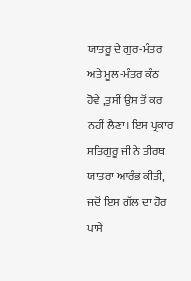ਯਾਤਰੂ ਦੇ ਗੁਰ-ਮੰਤਰ ਅਤੇ ਮੂਲ-ਮੰਤਰ ਕੰਠ ਹੋਵੇ ,ਤੁਸੀਂ ਉਸ ਤੋਂ ਕਰ ਨਹੀਂ ਲੈਣਾ। ਇਸ ਪ੍ਰਕਾਰ ਸਤਿਗੁਰੂ ਜੀ ਨੇ ਤੀਰਥ ਯਾਤਰਾ ਆਰੰਭ ਕੀਤੀ, ਜਦੋਂ ਇਸ ਗੱਲ ਦਾ ਹੋਰ ਪਾਸੇ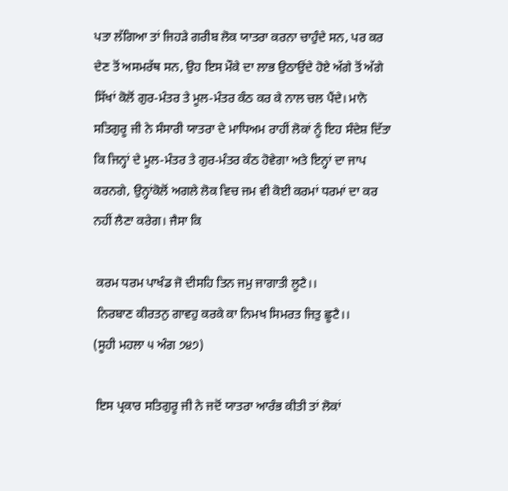ਪਤਾ ਲੱਗਿਆ ਤਾਂ ਜਿਹੜੇ ਗਰੀਬ ਲੋਕ ਯਾਤਰਾ ਕਰਨਾ ਚਾਹੁੰਦੇ ਸਨ, ਪਰ ਕਰ ਦੇਣ ਤੋਂ ਅਸਮਰੱਥ ਸਨ, ਉਹ ਇਸ ਮੌਕੇ ਦਾ ਲਾਭ ਉਠਾਉਂਦੇ ਹੋਏ ਅੱਗੇ ਤੋਂ ਅੱਗੇ ਸਿੱਖਾਂ ਕੋਲੋਂ ਗੁਰ-ਮੰਤਰ ਤੇ ਮੂਲ-ਮੰਤਰ ਕੰਠ ਕਰ ਕੇ ਨਾਲ ਚਲ ਪੈਂਦੇ। ਮਾਨੋ ਸਤਿਗੁਰੂ ਜੀ ਨੇ ਸੰਸਾਰੀ ਯਾਤਰਾ ਦੇ ਮਾਧਿਅਮ ਰਾਹੀਂ ਲੋਕਾਂ ਨੂੰ ਇਹ ਸੰਦੇਸ਼ ਦਿੱਤਾ ਕਿ ਜਿਨ੍ਹਾਂ ਦੇ ਮੂਲ-ਮੰਤਰ ਤੇ ਗੁਰ-ਮੰਤਰ ਕੰਠ ਹੋਵੇਗਾ ਅਤੇ ਇਨ੍ਹਾਂ ਦਾ ਜਾਪ ਕਰਨਗੇ, ਉਨ੍ਹਾਂਕੋਲੋਂ ਅਗਲੇ ਲੋਕ ਵਿਚ ਜਮ ਵੀ ਕੋਈ ਕਰਮਾਂ ਧਰਮਾਂ ਦਾ ਕਰ ਨਹੀਂ ਲੈਣਾ ਕਰੇਗ। ਜੈਸਾ ਕਿ

 ਕਰਮ ਧਰਮ ਪਾਖੰਡ ਜੋ ਦੀਸਹਿ ਤਿਨ ਜਮੁ ਜਾਗਾਤੀ ਲੂਟੈ।।
 ਨਿਰਬਾਣ ਕੀਰਤਨੁ ਗਾਵਹੁ ਕਰਕੇ ਕਾ ਨਿਮਖ ਸਿਮਰਤ ਜਿਤੁ ਛੂਟੈ।।
(ਸੂਹੀ ਮਹਲਾ ੫ ਅੰਗ ੭੪੭)

 ਇਸ ਪ੍ਰਕਾਰ ਸਤਿਗੁਰੂ ਜੀ ਨੇ ਜਦੋਂ ਯਾਤਰਾ ਆਰੰਭ ਕੀਤੀ ਤਾਂ ਲੋਕਾਂ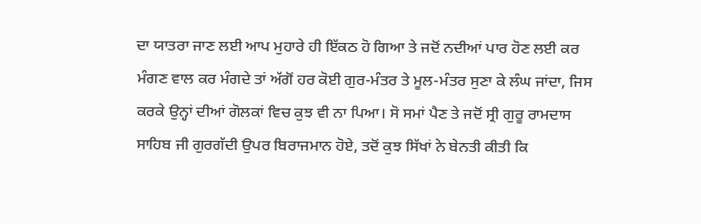ਦਾ ਯਾਤਰਾ ਜਾਣ ਲਈ ਆਪ ਮੁਹਾਰੇ ਹੀ ਇੱਕਠ ਹੋ ਗਿਆ ਤੇ ਜਦੋਂ ਨਦੀਆਂ ਪਾਰ ਹੋਣ ਲਈ ਕਰ ਮੰਗਣ ਵਾਲ ਕਰ ਮੰਗਦੇ ਤਾਂ ਅੱਗੋਂ ਹਰ ਕੋਈ ਗੁਰ-ਮੰਤਰ ਤੇ ਮੂਲ-ਮੰਤਰ ਸੁਣਾ ਕੇ ਲੰਘ ਜਾਂਦਾ, ਜਿਸ ਕਰਕੇ ਉਨ੍ਹਾਂ ਦੀਆਂ ਗੋਲਕਾਂ ਵਿਚ ਕੁਝ ਵੀ ਨਾ ਪਿਆ। ਸੋ ਸਮਾਂ ਪੈਣ ਤੇ ਜਦੋਂ ਸ੍ਰੀ ਗੁਰੂ ਰਾਮਦਾਸ ਸਾਹਿਬ ਜੀ ਗੁਰਗੱਦੀ ਉਪਰ ਬਿਰਾਜਮਾਨ ਹੋਏ, ਤਦੋਂ ਕੁਝ ਸਿੱਖਾਂ ਨੇ ਬੇਨਤੀ ਕੀਤੀ ਕਿ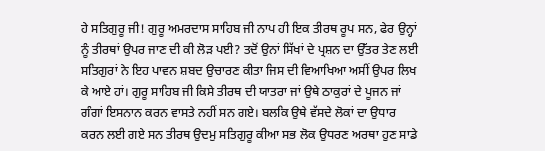ਹੇ ਸਤਿਗੁਰੂ ਜੀ! ਗੁਰੂ ਅਮਰਦਾਸ ਸਾਹਿਬ ਜੀ ਨਾਪ ਹੀ ਇਕ ਤੀਰਥ ਰੂਪ ਸਨ, ਫੇਰ ਉਨ੍ਹਾਂ ਨੂੰ ਤੀਰਥਾਂ ਉਪਰ ਜਾਣ ਦੀ ਕੀ ਲੋੜ ਪਈ? ਤਦੋਂ ਉਨਾਂ ਸਿੱਖਾਂ ਦੇ ਪ੍ਰਸ਼ਨ ਦਾ ਉੱਤਰ ਤੇਣ ਲਈ ਸਤਿਗੁਰਾਂ ਨੇ ਇਹ ਪਾਵਨ ਸ਼ਬਦ ਉਚਾਰਣ ਕੀਤਾ ਜਿਸ ਦੀ ਵਿਆਖਿਆ ਅਸੀਂ ਉਪਰ ਲਿਖ ਕੇ ਆਏ ਹਾਂ। ਗੁਰੂ ਸਾਹਿਬ ਜੀ ਕਿਸੇ ਤੀਰਥ ਦੀ ਯਾਤਰਾ ਜਾਂ ਉਥੇ ਠਾਕੁਰਾਂ ਦੇ ਪੂਜਨ ਜਾਂ ਗੰਗਾਂ ਇਸਨਾਨ ਕਰਨ ਵਾਸਤੇ ਨਹੀਂ ਸਨ ਗਏ। ਬਲਕਿ ਉਥੇ ਵੱਸਦੇ ਲੋਕਾਂ ਦਾ ਉਧਾਰ ਕਰਨ ਲਈ ਗਏ ਸਨ ਤੀਰਥ ਉਦਮੁ ਸਤਿਗੁਰੂ ਕੀਆ ਸਭ ਲੋਕ ਉਧਰਣ ਅਰਥਾ ਹੁਣ ਸਾਡੇ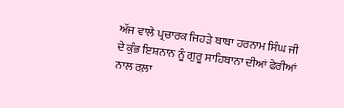ਅੱਜ ਵਾਲੇ ਪ੍ਰਚਾਰਕ ਜਿਹੜੇ ਬਾਬਾ ਹਰਨਾਮ ਸਿੰਘ ਜੀ ਦੇ ਕੁੰਭ ਇਸ਼ਨਾਨ ਨੂੰ ਗੁਰੂ ਸਾਹਿਬਾਨਾ ਦੀਆਂ ਫੇਰੀਆਂ ਨਾਲ ਰਲ਼ਾ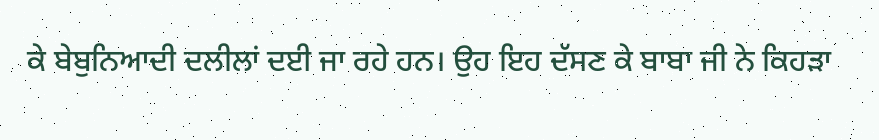ਕੇ ਬੇਬੁਨਿਆਦੀ ਦਲੀਲਾਂ ਦਈ ਜਾ ਰਹੇ ਹਨ। ਉਹ ਇਹ ਦੱਸਣ ਕੇ ਬਾਬਾ ਜੀ ਨੇ ਕਿਹੜਾ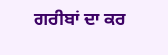ਗਰੀਬਾਂ ਦਾ ਕਰ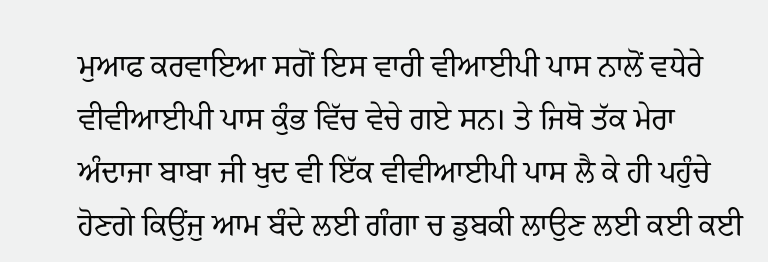ਮੁਆਫ ਕਰਵਾਇਆ ਸਗੋਂ ਇਸ ਵਾਰੀ ਵੀਆਈਪੀ ਪਾਸ ਨਾਲੋਂ ਵਧੇਰੇ ਵੀਵੀਆਈਪੀ ਪਾਸ ਕੁੰਭ ਵਿੱਚ ਵੇਚੇ ਗਏ ਸਨ। ਤੇ ਜਿਥੋ ਤੱਕ ਮੇਰਾ ਅੰਦਾਜਾ ਬਾਬਾ ਜੀ ਖੁਦ ਵੀ ਇੱਕ ਵੀਵੀਆਈਪੀ ਪਾਸ ਲੈ ਕੇ ਹੀ ਪਹੁੰਚੇ ਹੋਣਗੇ ਕਿਉਂਜੁ ਆਮ ਬੰਦੇ ਲਈ ਗੰਗਾ ਚ ਡੁਬਕੀ ਲਾਉਣ ਲਈ ਕਈ ਕਈ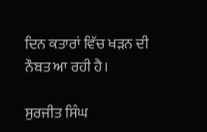ਦਿਨ ਕਤਾਰਾਂ ਵਿੱਚ ਖੜਨ ਦੀ ਨੌਬਤ ਆ ਰਹੀ ਹੈ।

ਸੁਰਜੀਤ ਸਿੰਘ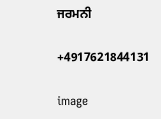ਜਰਮਨੀ

+4917621844131

image